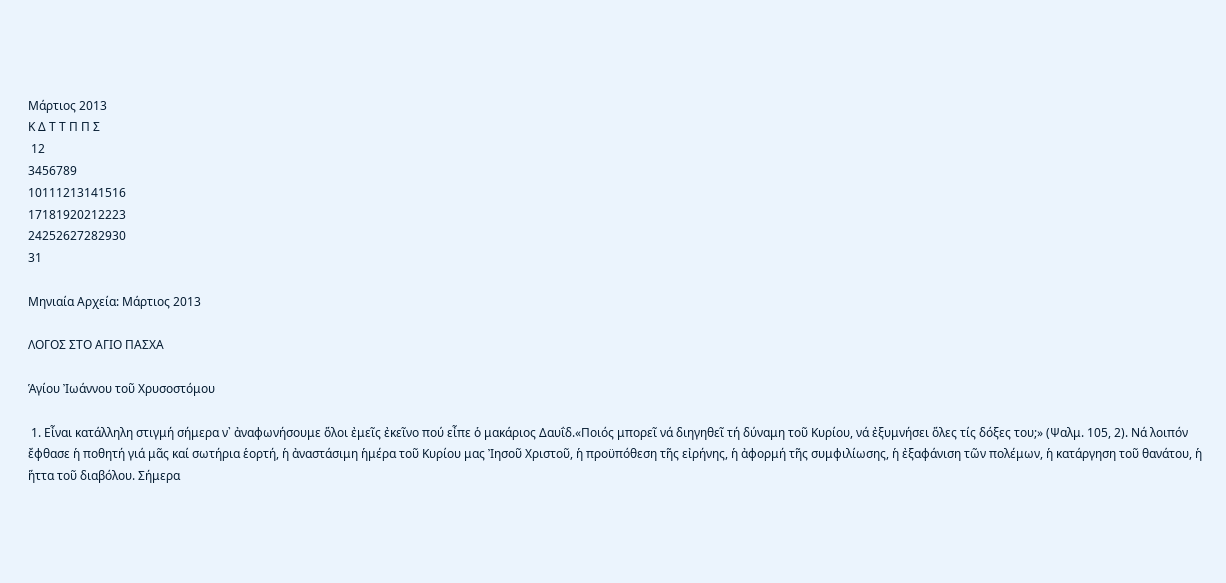Μάρτιος 2013
Κ Δ Τ Τ Π Π Σ
 12
3456789
10111213141516
17181920212223
24252627282930
31

Μηνιαία Αρχεία: Μάρτιος 2013

ΛΟΓΟΣ ΣΤΟ ΑΓΙΟ ΠΑΣΧΑ

Ἁγίου Ἰωάννου τοῦ Χρυσοστόμου

 1. Εἶναι κατάλληλη στιγμή σήμερα ν᾿ ἀναφωνήσουμε ὅλοι ἐμεῖς ἐκεῖνο πού εἶπε ὁ μακάριος Δαυΐδ.«Ποιός μπορεῖ νά διηγηθεῖ τή δύναμη τοῦ Κυρίου, νά ἐξυμνήσει ὅλες τίς δόξες του;» (Ψαλμ. 105, 2). Νά λοιπόν ἔφθασε ἡ ποθητή γιά μᾶς καί σωτήρια ἑορτή, ἡ ἀναστάσιμη ἡμέρα τοῦ Κυρίου μας Ἰησοῦ Χριστοῦ, ἡ προϋπόθεση τῆς εἰρήνης, ἡ ἀφορμή τῆς συμφιλίωσης, ἡ ἐξαφάνιση τῶν πολέμων, ἡ κατάργηση τοῦ θανάτου, ἡ ἥττα τοῦ διαβόλου. Σήμερα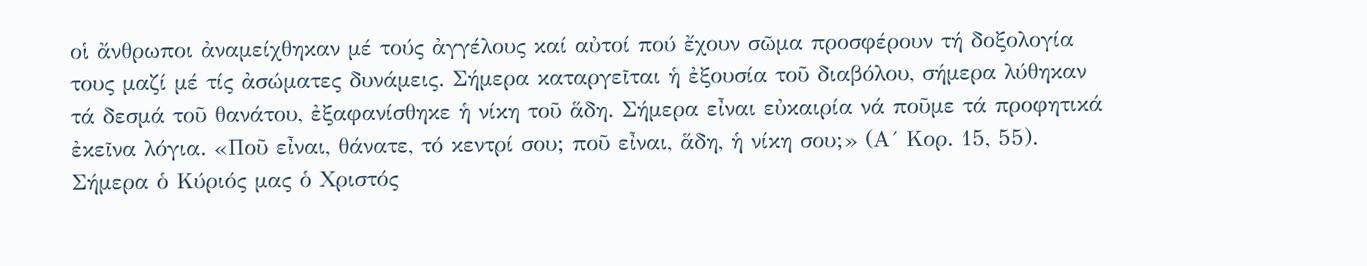οἱ ἄνθρωποι ἀναμείχθηκαν μέ τούς ἀγγέλους καί αὐτοί πού ἔχουν σῶμα προσφέρουν τή δοξολογία τους μαζί μέ τίς ἀσώματες δυνάμεις. Σήμερα καταργεῖται ἡ ἐξουσία τοῦ διαβόλου, σήμερα λύθηκαν τά δεσμά τοῦ θανάτου, ἐξαφανίσθηκε ἡ νίκη τοῦ ἅδη. Σήμερα εἶναι εὐκαιρία νά ποῦμε τά προφητικά ἐκεῖνα λόγια. «Ποῦ εἶναι, θάνατε, τό κεντρί σου; ποῦ εἶναι, ἅδη, ἡ νίκη σου;» (Α´ Κορ. 15, 55). Σήμερα ὁ Κύριός μας ὁ Χριστός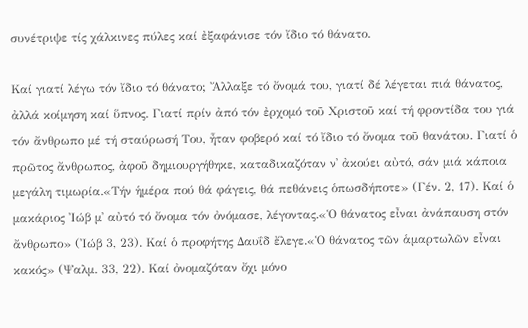συνέτριψε τίς χάλκινες πύλες καί ἐξαφάνισε τόν ἴδιο τό θάνατο.

Καί γιατί λέγω τόν ἴδιο τό θάνατο; Ἄλλαξε τό ὄνομά του, γιατί δέ λέγεται πιά θάνατος, ἀλλά κοίμηση καί ὕπνος. Γιατί πρίν ἀπό τόν ἐρχομό τοῦ Χριστοῦ καί τή φροντίδα του γιά τόν ἄνθρωπο μέ τή σταύρωσή Του, ἦταν φοβερό καί τό ἴδιο τό ὄνομα τοῦ θανάτου. Γιατί ὁ πρῶτος ἄνθρωπος, ἀφοῦ δημιουργήθηκε, καταδικαζόταν ν᾿ ἀκούει αὐτό, σάν μιά κάποια μεγάλη τιμωρία.«Τήν ἡμέρα πού θά φάγεις, θά πεθάνεις ὁπωσδήποτε» (Γέν. 2, 17). Καί ὁ μακάριος Ἰώβ μ᾿ αὐτό τό ὄνομα τόν ὀνόμασε, λέγοντας.«Ὁ θάνατος εἶναι ἀνάπαυση στόν ἄνθρωπο» (Ἰώβ 3, 23). Καί ὁ προφήτης Δαυΐδ ἔλεγε.«Ὁ θάνατος τῶν ἁμαρτωλῶν εἶναι κακός» (Ψαλμ. 33, 22). Καί ὀνομαζόταν ὄχι μόνο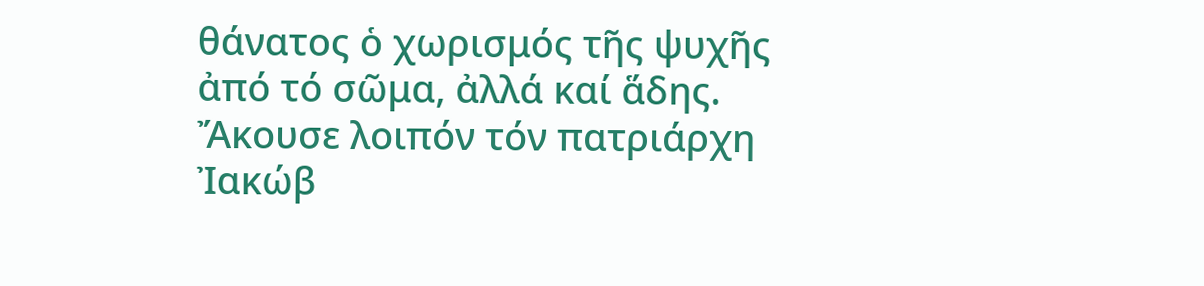θάνατος ὁ χωρισμός τῆς ψυχῆς ἀπό τό σῶμα, ἀλλά καί ἅδης. Ἄκουσε λοιπόν τόν πατριάρχη Ἰακώβ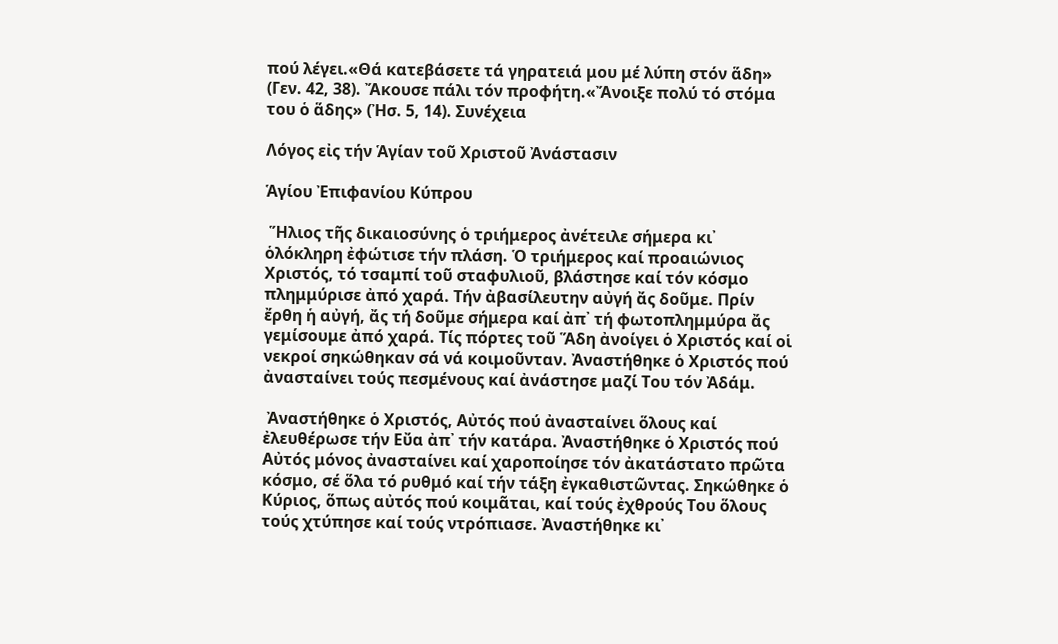πού λέγει.«Θά κατεβάσετε τά γηρατειά μου μέ λύπη στόν ἅδη» (Γεν. 42, 38). Ἄκουσε πάλι τόν προφήτη.«Ἄνοιξε πολύ τό στόμα του ὁ ἅδης» (Ἠσ. 5, 14). Συνέχεια

Λόγος εἰς τήν Ἁγίαν τοῦ Χριστοῦ Ἀνάστασιν

Ἁγίου Ἐπιφανίου Κύπρου

 Ἥλιος τῆς δικαιοσύνης ὁ τριήμερος ἀνέτειλε σήμερα κι᾽ ὁλόκληρη ἐφώτισε τήν πλάση. Ὁ τριήμερος καί προαιώνιος Χριστός, τό τσαμπί τοῦ σταφυλιοῦ, βλάστησε καί τόν κόσμο πλημμύρισε ἀπό χαρά. Τήν ἀβασίλευτην αὐγή ἄς δοῦμε. Πρίν ἔρθη ἡ αὐγή, ἄς τή δοῦμε σήμερα καί ἀπ᾽ τή φωτοπλημμύρα ἄς γεμίσουμε ἀπό χαρά. Τίς πόρτες τοῦ Ἅδη ἀνοίγει ὁ Χριστός καί οἱ νεκροί σηκώθηκαν σά νά κοιμοῦνταν. Ἀναστήθηκε ὁ Χριστός πού ἀνασταίνει τούς πεσμένους καί ἀνάστησε μαζί Του τόν Ἀδάμ.

 Ἀναστήθηκε ὁ Χριστός, Αὐτός πού ἀνασταίνει ὅλους καί ἐλευθέρωσε τήν Εὔα ἀπ᾽ τήν κατάρα. Ἀναστήθηκε ὁ Χριστός πού Αὐτός μόνος ἀνασταίνει καί χαροποίησε τόν ἀκατάστατο πρῶτα κόσμο, σέ ὅλα τό ρυθμό καί τήν τάξη ἐγκαθιστῶντας. Σηκώθηκε ὁ Κύριος, ὅπως αὐτός πού κοιμᾶται, καί τούς ἐχθρούς Του ὅλους τούς χτύπησε καί τούς ντρόπιασε. Ἀναστήθηκε κι᾽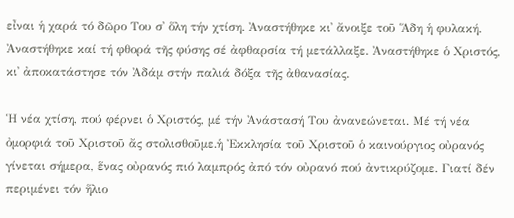εἶναι ἡ χαρά τό δῶρο Του σ᾽ ὅλη τήν χτίση. Ἀναστήθηκε κι᾽ ἄνοιξε τοῦ Ἅδη ἡ φυλακή. Ἀναστήθηκε καί τή φθορά τῆς φύσης σέ ἀφθαρσία τή μετάλλαξε. Ἀναστήθηκε ὁ Χριστός, κι᾽ ἀποκατάστησε τόν Ἀδάμ στήν παλιά δόξα τῆς ἀθανασίας.

Ἡ νέα χτίση, πού φέρνει ὁ Χριστός, μέ τήν Ἀνάστασή Του ἀνανεώνεται. Μέ τή νέα ὀμορφιά τοῦ Χριστοῦ ἄς στολισθοῦμε.ἡ Ἐκκλησία τοῦ Χριστοῦ ὁ καινούργιος οὐρανός γίνεται σήμερα, ἕνας οὐρανός πιό λαμπρός ἀπό τόν οὐρανό πού ἀντικρύζομε. Γιατί δέν περιμένει τόν ἥλιο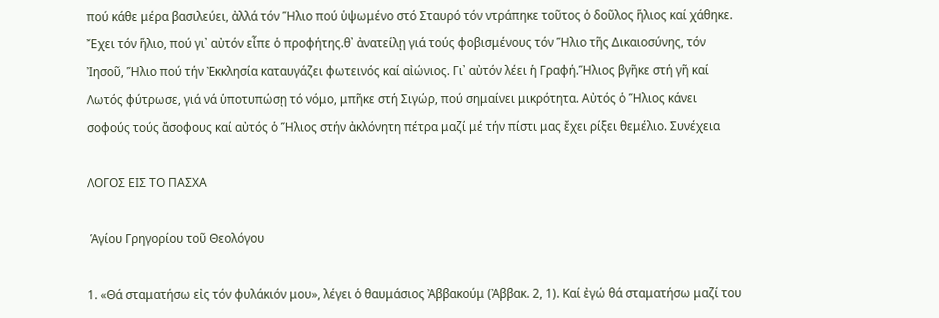πού κάθε μέρα βασιλεύει, ἀλλά τόν Ἥλιο πού ὑψωμένο στό Σταυρό τόν ντράπηκε τοῦτος ὁ δοῦλος ἥλιος καί χάθηκε. Ἔχει τόν ἥλιο, πού γι᾽ αὐτόν εἶπε ὁ προφήτης.θ᾽ ἀνατείλῃ γιά τούς φοβισμένους τόν Ἥλιο τῆς Δικαιοσύνης, τόν Ἰησοῦ, Ἥλιο πού τήν Ἐκκλησία καταυγάζει φωτεινός καί αἰώνιος. Γι᾽ αὐτόν λέει ἡ Γραφή.Ἥλιος βγῆκε στή γῆ καί Λωτός φύτρωσε, γιά νά ὑποτυπώσῃ τό νόμο, μπῆκε στή Σιγώρ, πού σημαίνει μικρότητα. Αὐτός ὁ Ἥλιος κάνει σοφούς τούς ἄσοφους καί αὐτός ὁ Ἥλιος στήν ἀκλόνητη πέτρα μαζί μέ τήν πίστι μας ἔχει ρίξει θεμέλιο. Συνέχεια

ΛΟΓΟΣ ΕΙΣ ΤΟ ΠΑΣΧΑ

 Ἁγίου Γρηγορίου τοῦ Θεολόγου

1. «Θά σταματήσω εἰς τόν φυλάκιόν μου», λέγει ὁ θαυμάσιος Ἀββακούμ (Ἀββακ. 2, 1). Καί ἐγώ θά σταματήσω μαζί του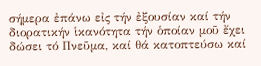σήμερα ἐπάνω εἰς τήν ἐξουσίαν καί τήν διορατικήν ἱκανότητα τήν ὁποίαν μοῦ ἔχει δώσει τό Πνεῦμα, καί θά κατοπτεύσω καί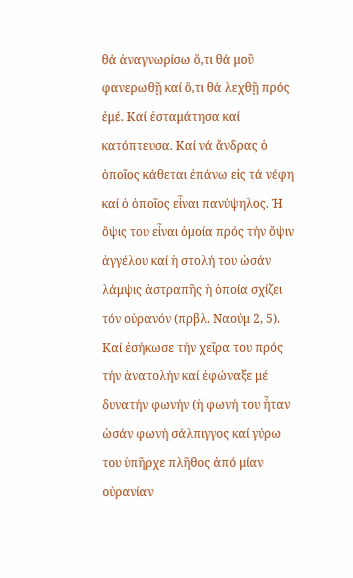θά ἀναγνωρίσω ὅ,τι θά μοῦ φανερωθῇ καί ὅ,τι θά λεχθῇ πρός ἐμέ. Καί ἐσταμάτησα καί κατόπτευσα. Καί νά ἄνδρας ὁ ὁποῖος κάθεται ἐπάνω εἰς τά νέφη καί ὁ ὁποῖος εἶναι πανύψηλος. Ἡ ὄψις του εἶναι ὁμοία πρός τήν ὄψιν ἀγγέλου καί ἡ στολή του ὡσάν λάμψις ἀστραπῆς ἡ ὁποία σχίζει τόν οὐρανόν (πρβλ. Ναούμ 2, 5). Καί ἐσήκωσε τήν χεῖρα του πρός τήν ἀνατολήν καί ἐφώναξε μέ δυνατήν φωνήν (ἡ φωνή του ἦταν ὡσάν φωνή σάλπιγγος καί γύρω του ὑπῆρχε πλῆθος ἀπό μίαν οὐρανίαν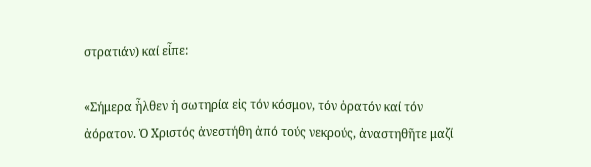στρατιάν) καί εἶπε:

«Σήμερα ἦλθεν ἡ σωτηρία εἰς τόν κόσμον, τόν ὁρατόν καί τόν ἀόρατον. Ὁ Χριστός ἀνεστήθη ἀπό τούς νεκρούς, ἀναστηθῆτε μαζί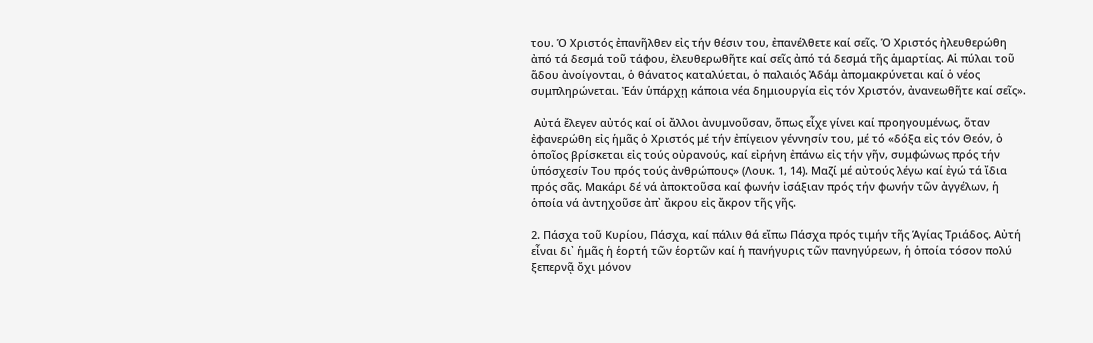του. Ὁ Χριστός ἐπανῆλθεν εἰς τήν θέσιν του, ἐπανέλθετε καί σεῖς. Ὁ Χριστός ἠλευθερώθη ἀπό τά δεσμά τοῦ τάφου, ἐλευθερωθῆτε καί σεῖς ἀπό τά δεσμά τῆς ἁμαρτίας. Αἱ πύλαι τοῦ ἅδου ἀνοίγονται, ὁ θάνατος καταλύεται, ὁ παλαιός Ἀδάμ ἀπομακρύνεται καί ὁ νέος συμπληρώνεται. Ἐάν ὑπάρχῃ κάποια νέα δημιουργία εἰς τόν Χριστόν, ἀνανεωθῆτε καί σεῖς».

 Αὐτά ἔλεγεν αὐτός καί οἱ ἄλλοι ἀνυμνοῦσαν, ὅπως εἶχε γίνει καί προηγουμένως, ὅταν ἐφανερώθη εἰς ἡμᾶς ὁ Χριστός μέ τήν ἐπίγειον γέννησίν του, μέ τό «δόξα εἰς τόν Θεόν, ὁ ὁποῖος βρίσκεται εἰς τούς οὐρανούς, καί εἰρήνη ἐπάνω εἰς τήν γῆν, συμφώνως πρός τήν ὑπόσχεσίν Του πρός τούς ἀνθρώπους» (Λουκ. 1, 14). Μαζί μέ αὐτούς λέγω καί ἐγώ τά ἴδια πρός σᾶς. Μακάρι δέ νά ἀποκτοῦσα καί φωνήν ἰσάξιαν πρός τήν φωνήν τῶν ἀγγέλων, ἡ ὁποία νά ἀντηχοῦσε ἀπ᾽ ἄκρου εἰς ἄκρον τῆς γῆς.

2. Πάσχα τοῦ Κυρίου, Πάσχα, καί πάλιν θά εἴπω Πάσχα πρός τιμήν τῆς Ἁγίας Τριάδος. Αὐτή εἶναι δι᾽ ἡμᾶς ἡ ἑορτή τῶν ἑορτῶν καί ἡ πανήγυρις τῶν πανηγύρεων, ἡ ὁποία τόσον πολύ ξεπερνᾷ ὄχι μόνον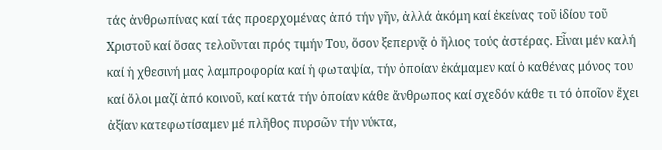τάς ἀνθρωπίνας καί τάς προερχομένας ἀπό τήν γῆν, ἀλλά ἀκόμη καί ἐκείνας τοῦ ἰδίου τοῦ Χριστοῦ καί ὅσας τελοῦνται πρός τιμήν Του, ὅσον ξεπερνᾷ ὁ ἥλιος τούς ἀστέρας. Εἶναι μέν καλή καί ἡ χθεσινή μας λαμπροφορία καί ἡ φωταψία, τήν ὁποίαν ἐκάμαμεν καί ὁ καθένας μόνος του καί ὅλοι μαζί ἀπό κοινοῦ, καί κατά τήν ὁποίαν κάθε ἄνθρωπος καί σχεδόν κάθε τι τό ὁποῖον ἔχει ἀξίαν κατεφωτίσαμεν μέ πλῆθος πυρσῶν τήν νύκτα,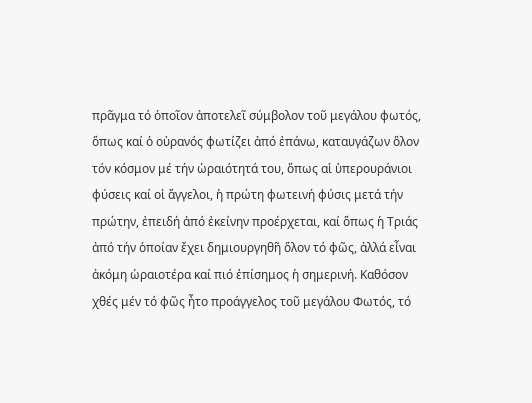πρᾶγμα τό ὁποῖον ἀποτελεῖ σύμβολον τοῦ μεγάλου φωτός, ὅπως καί ὁ οὐρανός φωτίζει ἀπό ἐπάνω, καταυγάζων ὅλον τόν κόσμον μέ τήν ὡραιότητά του, ὅπως αἱ ὑπερουράνιοι φύσεις καί οἱ ἄγγελοι, ἡ πρώτη φωτεινή φύσις μετά τήν πρώτην, ἐπειδή ἀπό ἐκείνην προέρχεται, καί ὅπως ἡ Τριάς ἀπό τήν ὁποίαν ἔχει δημιουργηθῆ ὅλον τό φῶς, ἀλλά εἶναι ἀκόμη ὡραιοτέρα καί πιό ἐπίσημος ἡ σημερινή. Καθόσον χθές μέν τό φῶς ἦτο προάγγελος τοῦ μεγάλου Φωτός, τό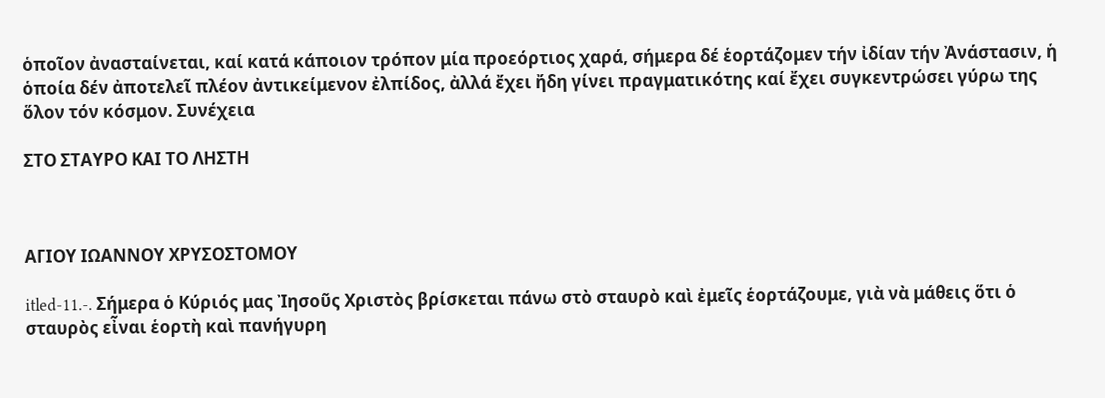ὁποῖον ἀνασταίνεται, καί κατά κάποιον τρόπον μία προεόρτιος χαρά, σήμερα δέ ἑορτάζομεν τήν ἰδίαν τήν Ἀνάστασιν, ἡ ὁποία δέν ἀποτελεῖ πλέον ἀντικείμενον ἐλπίδος, ἀλλά ἔχει ἤδη γίνει πραγματικότης καί ἔχει συγκεντρώσει γύρω της ὅλον τόν κόσμον. Συνέχεια

ΣΤΟ ΣΤΑΥΡΟ ΚΑΙ ΤΟ ΛΗΣΤΗ



ΑΓΙΟΥ ΙΩΑΝΝΟΥ ΧΡΥΣΟΣΤΟΜΟΥ

itled-11.-. Σήμερα ὁ Κύριός μας Ἰησοῦς Χριστὸς βρίσκεται πάνω στὸ σταυρὸ καὶ ἐμεῖς ἑορτάζουμε, γιὰ νὰ μάθεις ὅτι ὁ σταυρὸς εἶναι ἑορτὴ καὶ πανήγυρη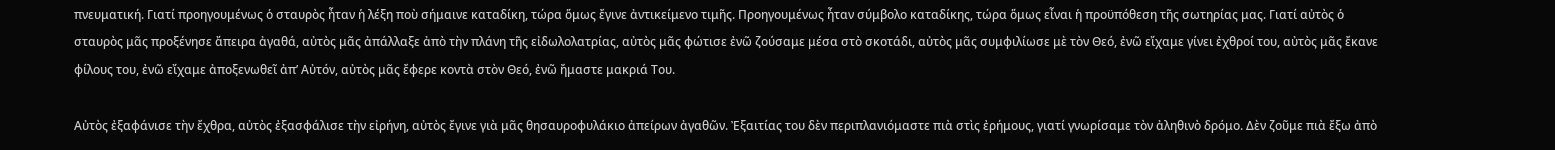πνευματική. Γιατί προηγουμένως ὁ σταυρὸς ἦταν ἡ λέξη ποὺ σήμαινε καταδίκη, τώρα ὅμως ἔγινε ἀντικείμενο τιμῆς. Προηγουμένως ἦταν σύμβολο καταδίκης, τώρα ὅμως εἶναι ἡ προϋπόθεση τῆς σωτηρίας μας. Γιατί αὐτὸς ὁ σταυρὸς μᾶς προξένησε ἄπειρα ἀγαθά, αὐτὸς μᾶς ἀπάλλαξε ἀπὸ τὴν πλάνη τῆς εἰδωλολατρίας, αὐτὸς μᾶς φώτισε ἐνῶ ζούσαμε μέσα στὸ σκοτάδι, αὐτὸς μᾶς συμφιλίωσε μὲ τὸν Θεό, ἐνῶ εἴχαμε γίνει ἐχθροί του, αὐτὸς μᾶς ἔκανε φίλους του, ἐνῶ εἴχαμε ἀποξενωθεῖ ἀπ’ Αὐτόν, αὐτὸς μᾶς ἔφερε κοντὰ στὸν Θεό, ἐνῶ ἤμαστε μακριά Του.

Αὐτὸς ἐξαφάνισε τὴν ἔχθρα, αὐτὸς ἐξασφάλισε τὴν εἰρήνη, αὐτὸς ἔγινε γιὰ μᾶς θησαυροφυλάκιο ἀπείρων ἀγαθῶν. Ἐξαιτίας του δὲν περιπλανιόμαστε πιὰ στὶς ἐρήμους, γιατί γνωρίσαμε τὸν ἀληθινὸ δρόμο. Δὲν ζοῦμε πιὰ ἔξω ἀπὸ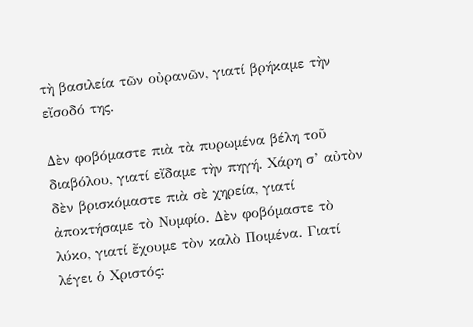τὴ βασιλεία τῶν οὐρανῶν, γιατί βρήκαμε τὴν εἴσοδό της.

Δὲν φοβόμαστε πιὰ τὰ πυρωμένα βέλη τοῦ διαβόλου, γιατί εἴδαμε τὴν πηγή. Χάρη σ’ αὐτὸν δὲν βρισκόμαστε πιὰ σὲ χηρεία, γιατί ἀποκτήσαμε τὸ Νυμφίο. Δὲν φοβόμαστε τὸ λύκο, γιατί ἔχουμε τὸν καλὸ Ποιμένα. Γιατί λέγει ὁ Χριστός: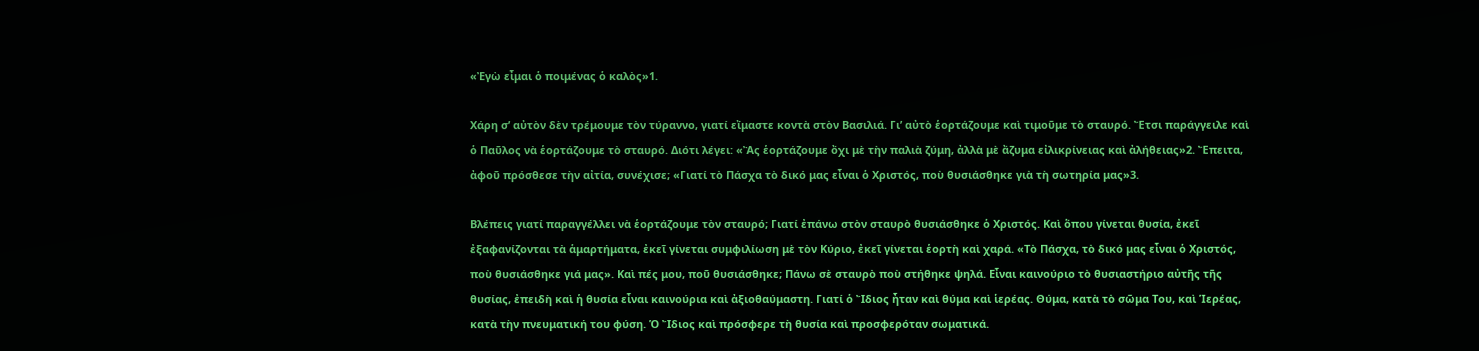«Ἐγὼ εἶμαι ὁ ποιμένας ὁ καλὸς»1.

Χάρη σ’ αὐτὸν δὲν τρέμουμε τὸν τύραννο, γιατί εἴμαστε κοντὰ στὸν Βασιλιά. Γι’ αὐτὸ ἑορτάζουμε καὶ τιμοῦμε τὸ σταυρό. Ἔτσι παράγγειλε καὶ ὁ Παῦλος νὰ ἑορτάζουμε τὸ σταυρό. Διότι λέγει: «Ἂς ἑορτάζουμε ὄχι μὲ τὴν παλιὰ ζύμη, ἀλλὰ μὲ ἄζυμα εἰλικρίνειας καὶ ἀλήθειας»2. Ἔπειτα, ἀφοῦ πρόσθεσε τὴν αἰτία, συνέχισε; «Γιατί τὸ Πάσχα τὸ δικό μας εἶναι ὁ Χριστός, ποὺ θυσιάσθηκε γιὰ τὴ σωτηρία μας»3.

Βλέπεις γιατί παραγγέλλει νὰ ἑορτάζουμε τὸν σταυρό; Γιατί ἐπάνω στὸν σταυρὸ θυσιάσθηκε ὁ Χριστός. Καὶ ὅπου γίνεται θυσία, ἐκεῖ ἐξαφανίζονται τὰ ἁμαρτήματα, ἐκεῖ γίνεται συμφιλίωση μὲ τὸν Κύριο, ἐκεῖ γίνεται ἑορτὴ καὶ χαρά. «Τὸ Πάσχα, τὸ δικό μας εἶναι ὁ Χριστός, ποὺ θυσιάσθηκε γιά μας». Καὶ πές μου, ποῦ θυσιάσθηκε; Πάνω σὲ σταυρὸ ποὺ στήθηκε ψηλά. Εἶναι καινούριο τὸ θυσιαστήριο αὐτῆς τῆς θυσίας, ἐπειδὴ καὶ ἡ θυσία εἶναι καινούρια καὶ ἀξιοθαύμαστη. Γιατί ὁ Ἴδιος ἦταν καὶ θύμα καὶ ἱερέας. Θύμα, κατὰ τὸ σῶμα Του, καὶ Ἱερέας, κατὰ τὴν πνευματική του φύση. Ὁ Ἴδιος καὶ πρόσφερε τὴ θυσία καὶ προσφερόταν σωματικά.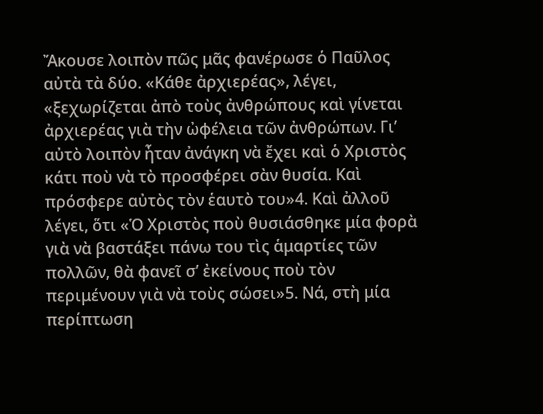Ἄκουσε λοιπὸν πῶς μᾶς φανέρωσε ὁ Παῦλος αὐτὰ τὰ δύο. «Κάθε ἀρχιερέας», λέγει, «ξεχωρίζεται ἀπὸ τοὺς ἀνθρώπους καὶ γίνεται ἀρχιερέας γιὰ τὴν ὠφέλεια τῶν ἀνθρώπων. Γι’ αὐτὸ λοιπὸν ἦταν ἀνάγκη νὰ ἔχει καὶ ὁ Χριστὸς κάτι ποὺ νὰ τὸ προσφέρει σὰν θυσία. Καὶ πρόσφερε αὐτὸς τὸν ἑαυτὸ του»4. Καὶ ἀλλοῦ λέγει, ὅτι «Ὁ Χριστὸς ποὺ θυσιάσθηκε μία φορὰ γιὰ νὰ βαστάξει πάνω του τὶς ἁμαρτίες τῶν πολλῶν, θὰ φανεῖ σ’ ἐκείνους ποὺ τὸν περιμένουν γιὰ νὰ τοὺς σώσει»5. Νά, στὴ μία περίπτωση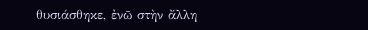θυσιάσθηκε, ἐνῶ στὴν ἄλλη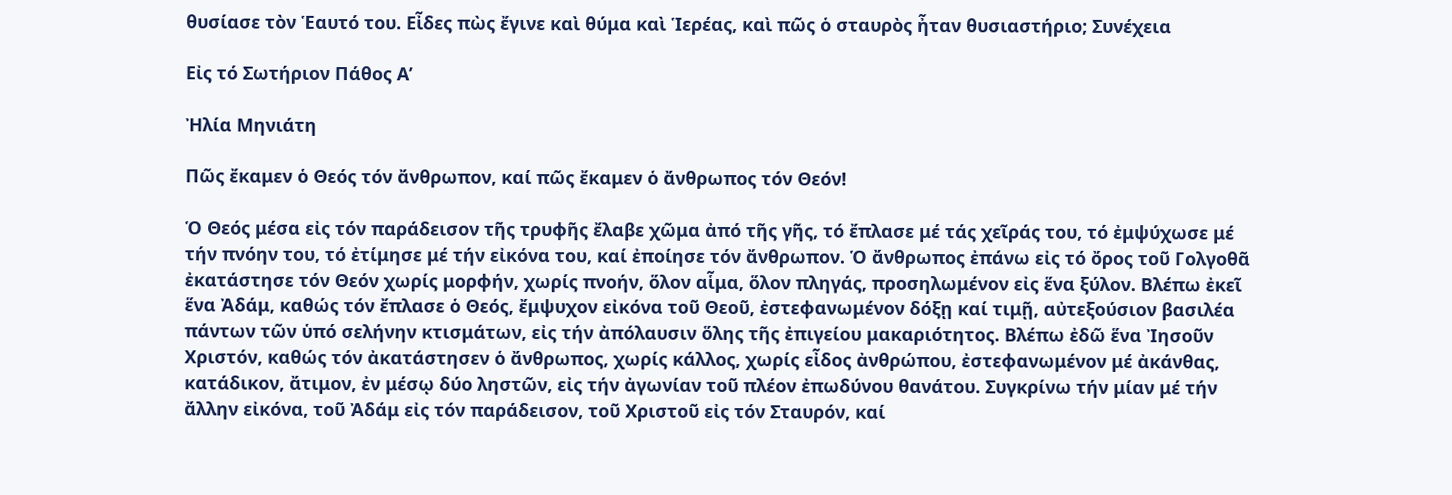θυσίασε τὸν Ἑαυτό του. Εἶδες πὼς ἔγινε καὶ θύμα καὶ Ἱερέας, καὶ πῶς ὁ σταυρὸς ἦταν θυσιαστήριο; Συνέχεια

Εἰς τό Σωτήριον Πάθος Α’

Ἠλία Μηνιάτη

Πῶς ἔκαμεν ὁ Θεός τόν ἄνθρωπον, καί πῶς ἔκαμεν ὁ ἄνθρωπος τόν Θεόν!

Ὁ Θεός μέσα εἰς τόν παράδεισον τῆς τρυφῆς ἔλαβε χῶμα ἀπό τῆς γῆς, τό ἔπλασε μέ τάς χεῖράς του, τό ἐμψύχωσε μέ τήν πνόην του, τό ἐτίμησε μέ τήν εἰκόνα του, καί ἐποίησε τόν ἄνθρωπον. Ὁ ἄνθρωπος ἐπάνω εἰς τό ὄρος τοῦ Γολγοθᾶ ἐκατάστησε τόν Θεόν χωρίς μορφήν, χωρίς πνοήν, ὅλον αἷμα, ὅλον πληγάς, προσηλωμένον εἰς ἕνα ξύλον. Βλέπω ἐκεῖ ἕνα Ἀδάμ, καθώς τόν ἔπλασε ὁ Θεός, ἔμψυχον εἰκόνα τοῦ Θεοῦ, ἐστεφανωμένον δόξῃ καί τιμῇ, αὐτεξούσιον βασιλέα πάντων τῶν ὑπό σελήνην κτισμάτων, εἰς τήν ἀπόλαυσιν ὅλης τῆς ἐπιγείου μακαριότητος. Βλέπω ἐδῶ ἕνα Ἰησοῦν Χριστόν, καθώς τόν ἀκατάστησεν ὁ ἄνθρωπος, χωρίς κάλλος, χωρίς εἶδος ἀνθρώπου, ἐστεφανωμένον μέ ἀκάνθας, κατάδικον, ἄτιμον, ἐν μέσῳ δύο ληστῶν, εἰς τήν ἀγωνίαν τοῦ πλέον ἐπωδύνου θανάτου. Συγκρίνω τήν μίαν μέ τήν ἄλλην εἰκόνα, τοῦ Ἀδάμ εἰς τόν παράδεισον, τοῦ Χριστοῦ εἰς τόν Σταυρόν, καί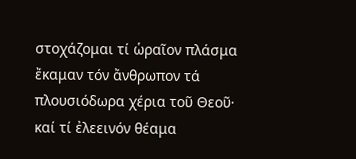στοχάζομαι τί ὡραῖον πλάσμα ἔκαμαν τόν ἄνθρωπον τά πλουσιόδωρα χέρια τοῦ Θεοῦ· καί τί ἐλεεινόν θέαμα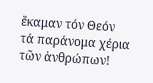ἔκαμαν τόν Θεόν τά παράνομα χέρια τῶν ἀνθρώπων!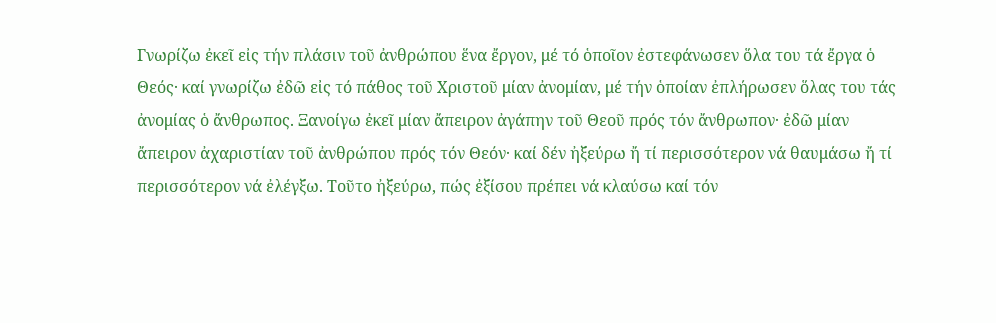Γνωρίζω ἐκεῖ εἰς τήν πλάσιν τοῦ ἀνθρώπου ἕνα ἔργον, μέ τό ὁποῖον ἐστεφάνωσεν ὅλα του τά ἔργα ὁ Θεός· καί γνωρίζω ἐδῶ εἰς τό πάθος τοῦ Χριστοῦ μίαν ἀνομίαν, μέ τήν ὁποίαν ἐπλήρωσεν ὅλας του τάς ἀνομίας ὁ ἄνθρωπος. Ξανοίγω ἐκεῖ μίαν ἄπειρον ἀγάπην τοῦ Θεοῦ πρός τόν ἄνθρωπον· ἐδῶ μίαν ἄπειρον ἀχαριστίαν τοῦ ἀνθρώπου πρός τόν Θεόν· καί δέν ἠξεύρω ἤ τί περισσότερον νά θαυμάσω ἤ τί περισσότερον νά ἐλέγξω. Τοῦτο ἠξεύρω, πώς ἐξίσου πρέπει νά κλαύσω καί τόν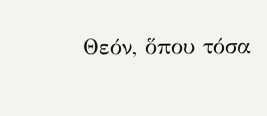Θεόν, ὅπου τόσα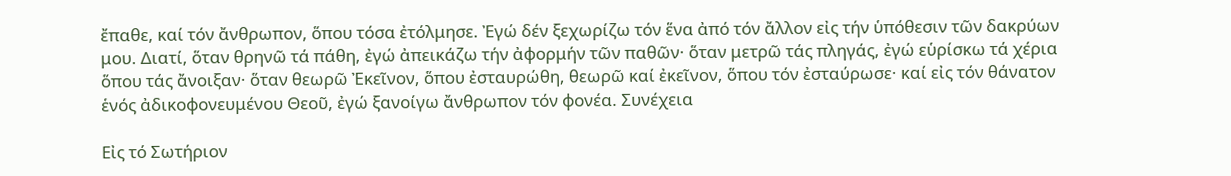ἔπαθε, καί τόν ἄνθρωπον, ὅπου τόσα ἐτόλμησε. Ἐγώ δέν ξεχωρίζω τόν ἕνα ἀπό τόν ἄλλον εἰς τήν ὑπόθεσιν τῶν δακρύων μου. Διατί, ὅταν θρηνῶ τά πάθη, ἐγώ ἀπεικάζω τήν ἀφορμήν τῶν παθῶν· ὅταν μετρῶ τάς πληγάς, ἐγώ εὑρίσκω τά χέρια ὅπου τάς ἄνοιξαν· ὅταν θεωρῶ Ἐκεῖνον, ὅπου ἐσταυρώθη, θεωρῶ καί ἐκεῖνον, ὅπου τόν ἐσταύρωσε· καί εἰς τόν θάνατον ἑνός ἀδικοφονευμένου Θεοῦ, ἐγώ ξανοίγω ἄνθρωπον τόν φονέα. Συνέχεια

Εἰς τό Σωτήριον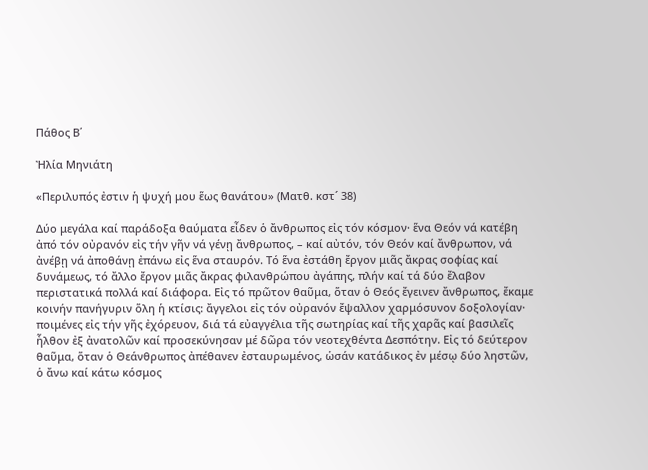Πάθος Β΄

Ἠλία Μηνιάτη

«Περιλυπός ἐστιν ἡ ψυχή μου ἕως θανάτου» (Ματθ. κστ´ 38)

Δύο μεγάλα καί παράδοξα θαύματα εἶδεν ὁ ἄνθρωπος εἰς τόν κόσμον· ἕνα Θεόν νά κατέβη ἀπό τόν οὐρανόν εἰς τήν γῆν νά γένῃ ἄνθρωπος, – καί αὐτόν, τόν Θεόν καί ἄνθρωπον, νά ἀνέβῃ νά ἀποθάνῃ ἐπάνω εἰς ἕνα σταυρόν. Τό ἕνα ἐστάθη ἔργον μιᾶς ἄκρας σοφίας καί δυνάμεως, τό ἄλλο ἔργον μιᾶς ἄκρας φιλανθρώπου ἀγάπης, πλήν καί τά δύο ἔλαβον περιστατικά πολλά καί διάφορα. Εἰς τό πρῶτον θαῦμα, ὅταν ὁ Θεός ἔγεινεν ἄνθρωπος, ἔκαμε κοινήν πανήγυριν ὅλη ἡ κτίσις: ἄγγελοι εἰς τόν οὐρανόν ἔψαλλον χαρμόσυνον δοξολογίαν· ποιμένες εἰς τήν γῆς ἐχόρευον, διά τά εὐαγγέλια τῆς σωτηρίας καί τῆς χαρᾶς καί βασιλεῖς ἦλθον ἐξ ἀνατολῶν καί προσεκύνησαν μέ δῶρα τόν νεοτεχθέντα Δεσπότην. Εἰς τό δεύτερον θαῦμα, ὅταν ὁ Θεάνθρωπος ἀπέθανεν ἐσταυρωμένος, ὡσάν κατάδικος ἐν μέσῳ δύο ληστῶν, ὁ ἄνω καί κάτω κόσμος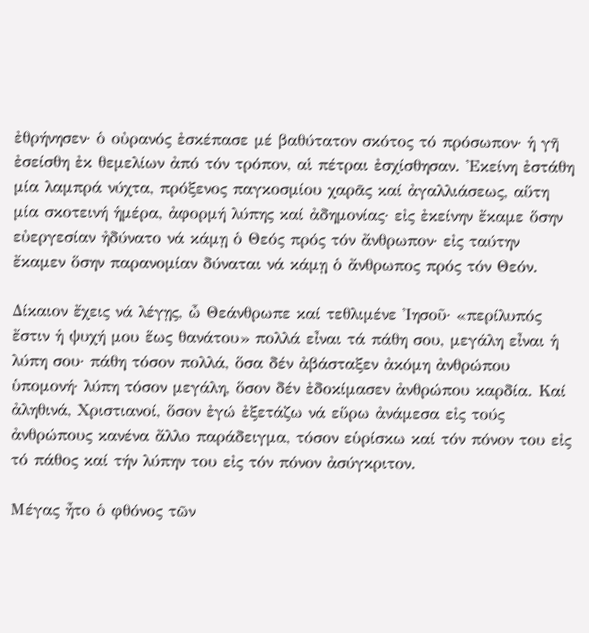ἐθρήνησεν· ὁ οὐρανός ἐσκέπασε μέ βαθύτατον σκότος τό πρόσωπον· ἡ γῆ ἐσείσθη ἐκ θεμελίων ἀπό τόν τρόπον, αἱ πέτραι ἐσχίσθησαν. Ἐκείνη ἐστάθη μία λαμπρά νύχτα, πρόξενος παγκοσμίου χαρᾶς καί ἀγαλλιάσεως, αὕτη μία σκοτεινή ἡμέρα, ἀφορμή λύπης καί ἀδημονίας· εἰς ἐκείνην ἔκαμε ὅσην εὐεργεσίαν ἠδύνατο νά κάμῃ ὁ Θεός πρός τόν ἄνθρωπον· εἰς ταύτην ἔκαμεν ὅσην παρανομίαν δύναται νά κάμῃ ὁ ἄνθρωπος πρός τόν Θεόν.

Δίκαιον ἔχεις νά λέγῃς, ὦ Θεάνθρωπε καί τεθλιμένε Ἰησοῦ· «περίλυπός ἔστιν ἡ ψυχή μου ἕως θανάτου» πολλά εἶναι τά πάθη σου, μεγάλη εἶναι ἡ λύπη σου· πάθη τόσον πολλά, ὅσα δέν ἀβάσταξεν ἀκόμη ἀνθρώπου ὑπομονή· λύπη τόσον μεγάλη, ὅσον δέν ἐδοκίμασεν ἀνθρώπου καρδία. Καί ἀληθινά, Χριστιανοί, ὅσον ἐγώ ἐξετάζω νά εὕρω ἀνάμεσα εἰς τούς ἀνθρώπους κανένα ἄλλο παράδειγμα, τόσον εὑρίσκω καί τόν πόνον του εἰς τό πάθος καί τήν λύπην του εἰς τόν πόνον ἀσύγκριτον.

Μέγας ἦτο ὁ φθόνος τῶν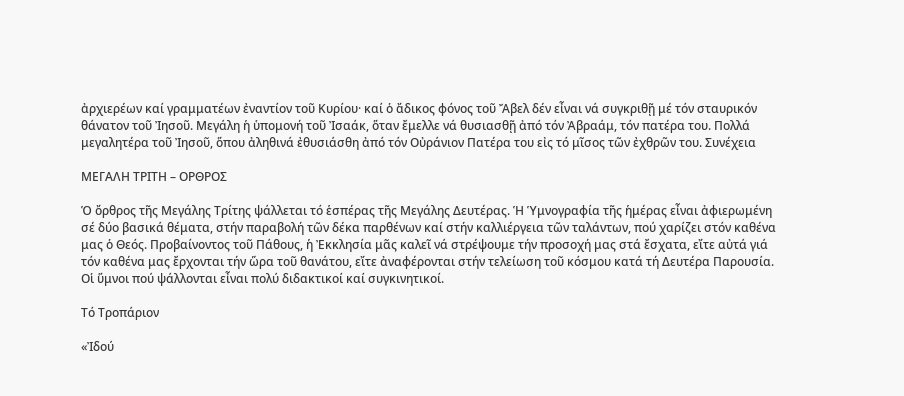ἀρχιερέων καί γραμματέων ἐναντίον τοῦ Κυρίου· καί ὁ ἄδικος φόνος τοῦ Ἄβελ δέν εἶναι νά συγκριθῇ μέ τόν σταυρικόν θάνατον τοῦ Ἰησοῦ. Μεγάλη ἡ ὑπομονή τοῦ Ἰσαάκ, ὅταν ἔμελλε νά θυσιασθῇ ἀπό τόν Ἀβραάμ, τόν πατέρα του. Πολλά μεγαλητέρα τοῦ Ἰησοῦ, ὅπου ἀληθινά ἐθυσιάσθη ἀπό τόν Οὐράνιον Πατέρα του εἰς τό μῖσος τῶν ἐχθρῶν του. Συνέχεια

ΜΕΓΑΛΗ ΤΡΙΤΗ – ΟΡΘΡΟΣ

Ὁ ὄρθρος τῆς Μεγάλης Τρίτης ψάλλεται τό ἑσπέρας τῆς Μεγάλης Δευτέρας. Ἡ Ὑμνογραφία τῆς ἡμέρας εἶναι ἀφιερωμένη σέ δύο βασικά θέματα, στήν παραβολή τῶν δέκα παρθένων καί στήν καλλιέργεια τῶν ταλάντων, πού χαρίζει στόν καθένα μας ὁ Θεός. Προβαίνοντος τοῦ Πάθους, ἡ Ἐκκλησία μᾶς καλεῖ νά στρέψουμε τήν προσοχή μας στά ἔσχατα, εἴτε αὐτά γιά τόν καθένα μας ἔρχονται τήν ὥρα τοῦ θανάτου, εἴτε ἀναφέρονται στήν τελείωση τοῦ κόσμου κατά τή Δευτέρα Παρουσία. Οἱ ὕμνοι πού ψάλλονται εἶναι πολύ διδακτικοί καί συγκινητικοί.

Τό Τροπάριον

«Ἰδού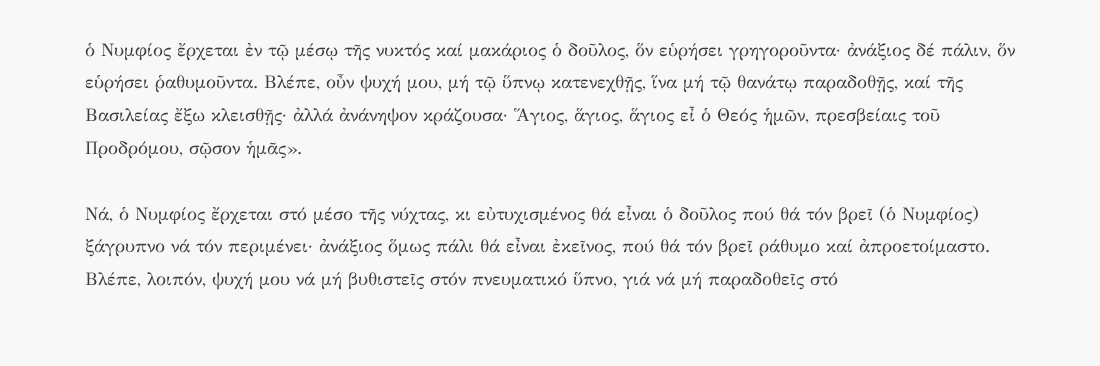ὁ Νυμφίος ἔρχεται ἐν τῷ μέσῳ τῆς νυκτός καί μακάριος ὁ δοῦλος, ὅν εὑρήσει γρηγοροῦντα· ἀνάξιος δέ πάλιν, ὅν εὑρήσει ῥαθυμοῦντα. Βλέπε, οὖν ψυχή μου, μή τῷ ὕπνῳ κατενεχθῇς, ἵνα μή τῷ θανάτῳ παραδοθῇς, καί τῆς Βασιλείας ἔξω κλεισθῇς· ἀλλά ἀνάνηψον κράζουσα· Ἅγιος, ἅγιος, ἅγιος εἶ ὁ Θεός ἡμῶν, πρεσβείαις τοῦ Προδρόμου, σῷσον ἡμᾶς».

Νά, ὁ Νυμφίος ἔρχεται στό μέσο τῆς νύχτας, κι εὐτυχισμένος θά εἶναι ὁ δοῦλος πού θά τόν βρεῖ (ὁ Νυμφίος) ξάγρυπνο νά τόν περιμένει· ἀνάξιος ὅμως πάλι θά εἶναι ἐκεῖνος, πού θά τόν βρεῖ ράθυμο καί ἀπροετοίμαστο. Βλέπε, λοιπόν, ψυχή μου νά μή βυθιστεῖς στόν πνευματικό ὕπνο, γιά νά μή παραδοθεῖς στό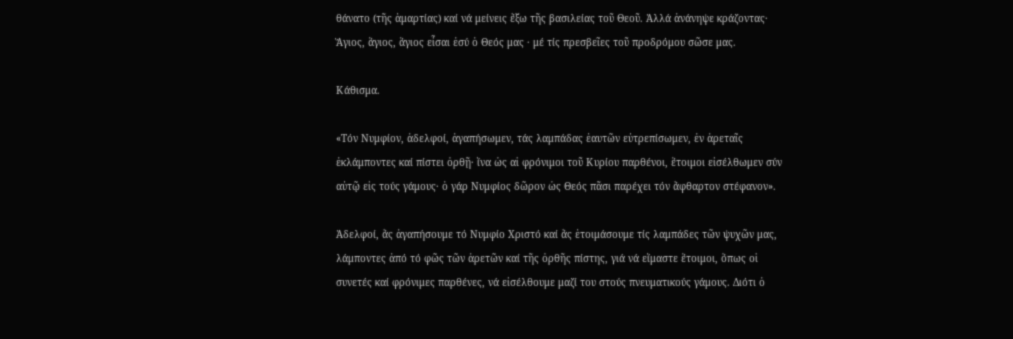θάνατο (τῆς ἁμαρτίας) καί νά μείνεις ἔξω τῆς βασιλείας τοῦ Θεοῦ. Ἀλλά ἀνάνηψε κράζοντας· Ἅγιος, ἅγιος, ἅγιος εἶσαι ἐσύ ὁ Θεός μας · μέ τίς πρεσβεῖες τοῦ προδρόμου σῶσε μας.

Κάθισμα.

«Τόν Νυμφίον, ἀδελφοί, ἀγαπήσωμεν, τάς λαμπάδας ἑαυτῶν εὐτρεπίσωμεν, ἐν ἀρεταῖς ἐκλάμποντες καί πίστει ὀρθῇ· ἵνα ὡς αἱ φρόνιμοι τοῦ Κυρίου παρθένοι, ἕτοιμοι εἰσέλθωμεν σύν αὐτῷ εἰς τούς γάμους· ὁ γάρ Νυμφίος δῶρον ὡς Θεός πᾶσι παρέχει τόν ἄφθαρτον στέφανον».

Ἀδελφοί, ἄς ἀγαπήσουμε τό Νυμφίο Χριστό καί ἄς ἑτοιμάσουμε τίς λαμπάδες τῶν ψυχῶν μας, λάμποντες ἀπό τό φῶς τῶν ἀρετῶν καί τῆς ὀρθῆς πίστης, γιά νά εἴμαστε ἕτοιμοι, ὅπως οἱ συνετές καί φρόνιμες παρθένες, νά εἰσέλθουμε μαζί του στούς πνευματικούς γάμους. Διότι ὁ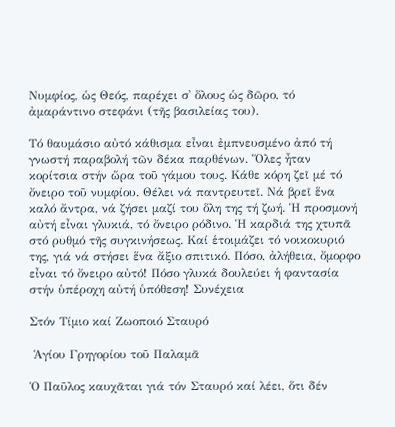Νυμφίος, ὡς Θεός, παρέχει σ᾽ ὅλους ὡς δῶρο, τό ἀμαράντινο στεφάνι (τῆς βασιλείας του).

Τό θαυμάσιο αὐτό κάθισμα εἶναι ἐμπνευσμένο ἀπό τή γνωστή παραβολή τῶν δέκα παρθένων. Ὅλες ἦταν κορίτσια στήν ὥρα τοῦ γάμου τους. Κάθε κόρη ζεῖ μέ τό ὄνειρο τοῦ νυμφίου. Θέλει νά παντρευτεῖ. Νά βρεῖ ἕνα καλό ἄντρα, νά ζήσει μαζί του ὅλη της τή ζωή. Ἡ προσμονή αὐτή εἶναι γλυκιά, τό ὄνειρο ρόδινο. Ἡ καρδιά της χτυπᾶ στό ρυθμό τῆς συγκινήσεως. Καί ἑτοιμάζει τό νοικοκυριό της, γιά νά στήσει ἕνα ἄξιο σπιτικό. Πόσο, ἀλήθεια, ὄμορφο εἶναι τό ὄνειρο αὐτό! Πόσο γλυκά δουλεύει ἡ φαντασία στήν ὑπέροχη αὐτή ὑπόθεση! Συνέχεια

Στόν Τίμιο καί Ζωοποιό Σταυρό

 Ἁγίου Γρηγορίου τοῦ Παλαμᾶ

Ὁ Παῦλος καυχᾶται γιά τόν Σταυρό καί λέει, ὅτι δέν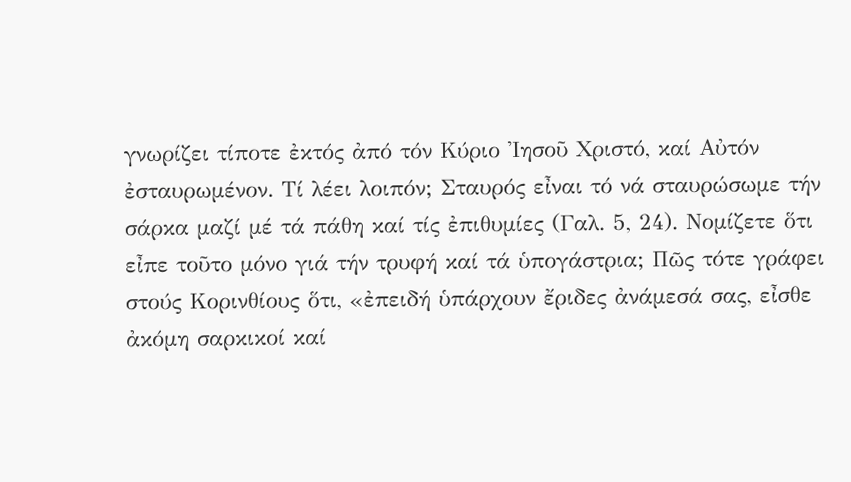γνωρίζει τίποτε ἐκτός ἀπό τόν Κύριο Ἰησοῦ Χριστό, καί Αὐτόν ἐσταυρωμένον. Τί λέει λοιπόν; Σταυρός εἶναι τό νά σταυρώσωμε τήν σάρκα μαζί μέ τά πάθη καί τίς ἐπιθυμίες (Γαλ. 5, 24). Νομίζετε ὅτι εἶπε τοῦτο μόνο γιά τήν τρυφή καί τά ὑπογάστρια; Πῶς τότε γράφει στούς Κορινθίους ὅτι, «ἐπειδή ὑπάρχουν ἔριδες ἀνάμεσά σας, εἶσθε ἀκόμη σαρκικοί καί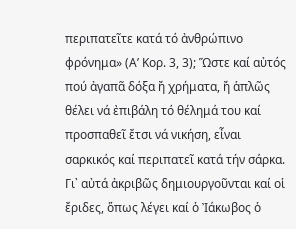περιπατεῖτε κατά τό ἀνθρώπινο φρόνημα» (Α’ Κορ. 3, 3); Ὥστε καί αὐτός πού ἀγαπᾶ δόξα ἤ χρήματα, ἤ ἁπλῶς θέλει νά ἐπιβάλη τό θέλημά του καί προσπαθεῖ ἔτσι νά νικήση, εἶναι σαρκικός καί περιπατεῖ κατά τήν σάρκα. Γι᾽ αὐτά ἀκριβῶς δημιουργοῦνται καί οἱ ἔριδες, ὅπως λέγει καί ὁ Ἰάκωβος ὁ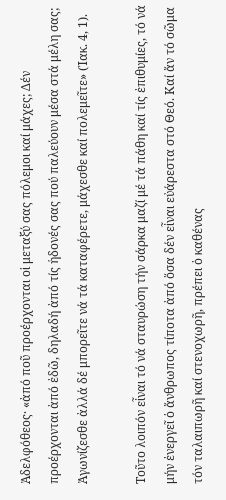Ἀδελφόθεος· «ἀπό ποῦ προέρχονται οἱ μεταξύ σας πόλεμοι καί μάχες; Δέν προέρχονται ἀπό ἐδῶ, δηλαδή ἀπό τίς ἡδονές σας πού παλεύουν μέσα στά μέλη σας; Ἀγωνίζεσθε ἀλλά δέ μπορεῖτε νά τά καταφέρετε, μάχεσθε καί πολεμεῖτε» (Ἰακ. 4, 1).

Τοῦτο λοιπόν εἶναι τό νά σταυρώση τήν σάρκα μαζί μέ τά πάθη καί τίς ἐπιθυμίες, τό νά μήν ἐνεργεῖ ὁ ἄνθρωπος τίποτα ἀπό ὅσα δέν εἶναι εὐάρεστα στό Θεό. Καί ἄν τό σῶμα τόν ταλαιπωρῆ καί στενοχωρῆ, πρέπει ὁ καθένας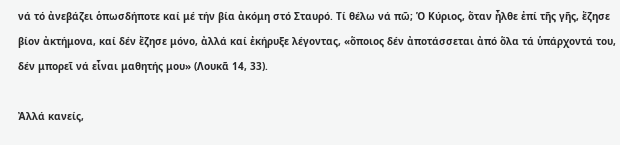νά τό ἀνεβάζει ὁπωσδήποτε καί μέ τήν βία ἀκόμη στό Σταυρό. Τί θέλω νά πῶ; Ὁ Κύριος, ὅταν ἦλθε ἐπί τῆς γῆς, ἔζησε βίον ἀκτήμονα, καί δέν ἔζησε μόνο, ἀλλά καί ἐκήρυξε λέγοντας, «ὅποιος δέν ἀποτάσσεται ἀπό ὅλα τά ὑπάρχοντά του, δέν μπορεῖ νά εἶναι μαθητής μου» (Λουκᾶ 14, 33).

Ἀλλά κανείς,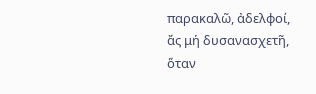παρακαλῶ, ἀδελφοί, ἄς μή δυσανασχετῆ, ὅταν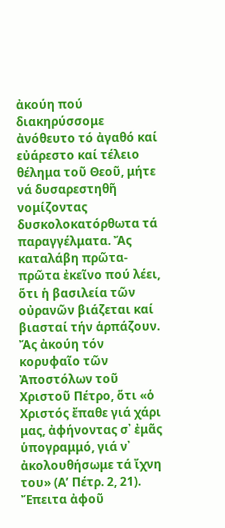ἀκούη πού διακηρύσσομε ἀνόθευτο τό ἀγαθό καί εὐάρεστο καί τέλειο θέλημα τοῦ Θεοῦ, μήτε νά δυσαρεστηθῆ νομίζοντας δυσκολοκατόρθωτα τά παραγγέλματα. Ἄς καταλάβη πρῶτα-πρῶτα ἐκεῖνο πού λέει, ὅτι ἡ βασιλεία τῶν οὐρανῶν βιάζεται καί βιασταί τήν ἁρπάζουν. Ἄς ἀκούη τόν κορυφαῖο τῶν Ἀποστόλων τοῦ Χριστοῦ Πέτρο, ὅτι «ὁ Χριστός ἔπαθε γιά χάρι μας, ἀφήνοντας σ᾽ ἐμᾶς ὑπογραμμό, γιά ν᾽ ἀκολουθήσωμε τά ἴχνη του» (Α’ Πέτρ. 2, 21). Ἔπειτα ἀφοῦ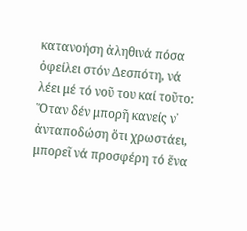κατανοήση ἀληθινά πόσα ὀφείλει στόν Δεσπότη, νά λέει μέ τό νοῦ του καί τοῦτο: Ὅταν δέν μπορῆ κανείς ν᾽ ἀνταποδώση ὅτι χρωστάει, μπορεῖ νά προσφέρη τό ἕνα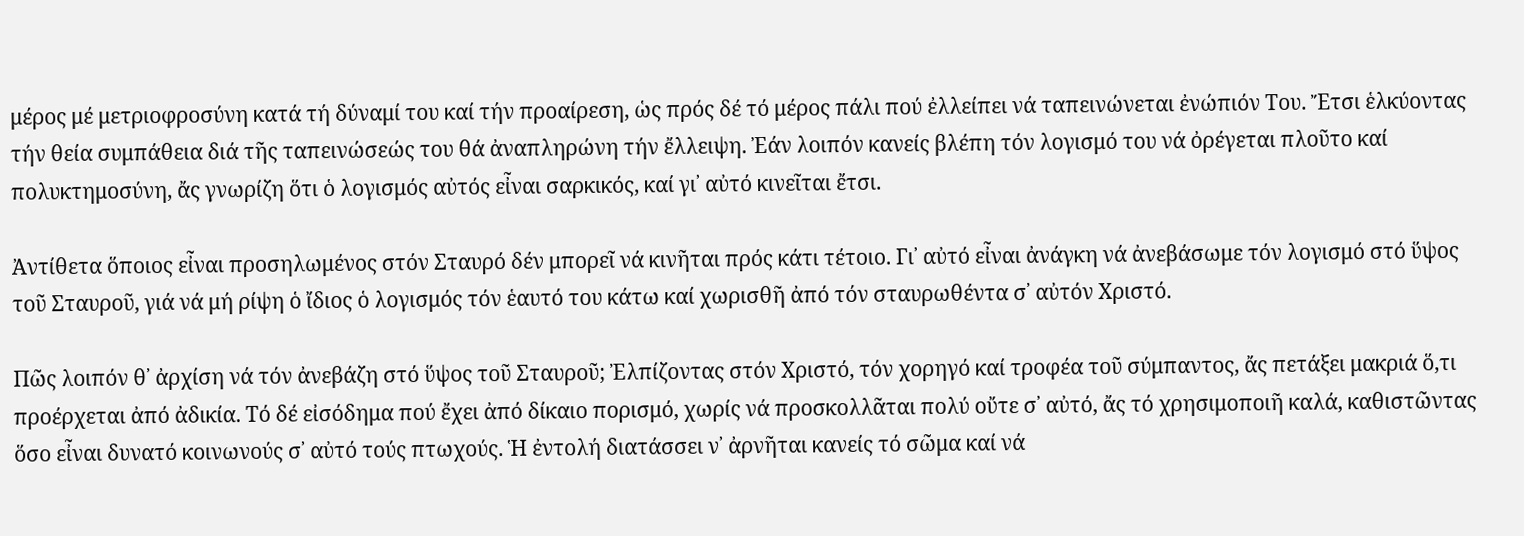μέρος μέ μετριοφροσύνη κατά τή δύναμί του καί τήν προαίρεση, ὡς πρός δέ τό μέρος πάλι πού ἐλλείπει νά ταπεινώνεται ἐνώπιόν Του. Ἔτσι ἑλκύοντας τήν θεία συμπάθεια διά τῆς ταπεινώσεώς του θά ἀναπληρώνη τήν ἔλλειψη. Ἐάν λοιπόν κανείς βλέπη τόν λογισμό του νά ὀρέγεται πλοῦτο καί πολυκτημοσύνη, ἄς γνωρίζη ὅτι ὁ λογισμός αὐτός εἶναι σαρκικός, καί γι᾽ αὐτό κινεῖται ἔτσι.

Ἀντίθετα ὅποιος εἶναι προσηλωμένος στόν Σταυρό δέν μπορεῖ νά κινῆται πρός κάτι τέτοιο. Γι᾽ αὐτό εἶναι ἀνάγκη νά ἀνεβάσωμε τόν λογισμό στό ὕψος τοῦ Σταυροῦ, γιά νά μή ρίψη ὁ ἴδιος ὁ λογισμός τόν ἑαυτό του κάτω καί χωρισθῆ ἀπό τόν σταυρωθέντα σ᾽ αὐτόν Χριστό.

Πῶς λοιπόν θ᾽ ἀρχίση νά τόν ἀνεβάζη στό ὕψος τοῦ Σταυροῦ; Ἐλπίζοντας στόν Χριστό, τόν χορηγό καί τροφέα τοῦ σύμπαντος, ἄς πετάξει μακριά ὅ,τι προέρχεται ἀπό ἀδικία. Τό δέ εἰσόδημα πού ἔχει ἀπό δίκαιο πορισμό, χωρίς νά προσκολλᾶται πολύ οὔτε σ᾽ αὐτό, ἄς τό χρησιμοποιῆ καλά, καθιστῶντας ὅσο εἶναι δυνατό κοινωνούς σ᾽ αὐτό τούς πτωχούς. Ἡ ἐντολή διατάσσει ν᾽ ἀρνῆται κανείς τό σῶμα καί νά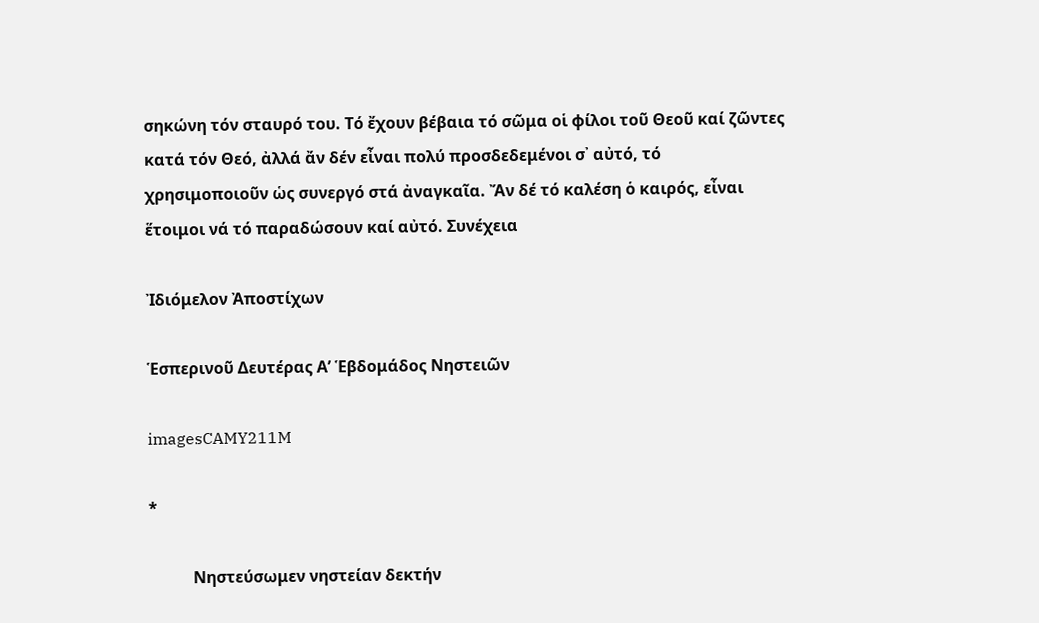σηκώνη τόν σταυρό του. Τό ἔχουν βέβαια τό σῶμα οἱ φίλοι τοῦ Θεοῦ καί ζῶντες κατά τόν Θεό, ἀλλά ἄν δέν εἶναι πολύ προσδεδεμένοι σ᾽ αὐτό, τό χρησιμοποιοῦν ὡς συνεργό στά ἀναγκαῖα. Ἄν δέ τό καλέση ὁ καιρός, εἶναι ἕτοιμοι νά τό παραδώσουν καί αὐτό. Συνέχεια

Ἰδιόμελον Ἀποστίχων

Ἑσπερινοῦ Δευτέρας Α’ Ἑβδομάδος Νηστειῶν

imagesCAMY211M

*

           Νηστεύσωμεν νηστείαν δεκτήν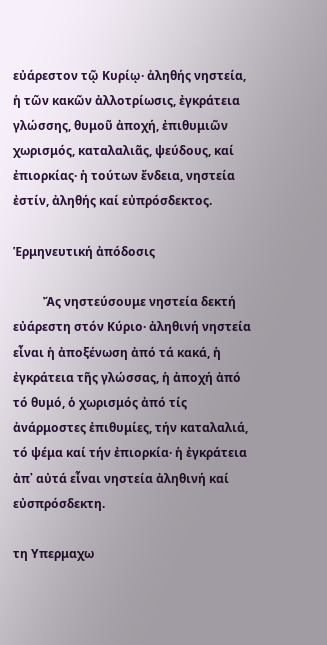εὐάρεστον τῷ Κυρίῳ· ἀληθής νηστεία, ἡ τῶν κακῶν ἀλλοτρίωσις, ἐγκράτεια γλώσσης, θυμοῦ ἀποχή, ἐπιθυμιῶν χωρισμός, καταλαλιᾶς, ψεύδους, καί ἐπιορκίας· ἡ τούτων ἔνδεια, νηστεία ἐστίν, ἀληθής καί εὐπρόσδεκτος.

Ἑρμηνευτική ἀπόδοσις

          Ἄς νηστεύσουμε νηστεία δεκτή εὐάρεστη στόν Κύριο· ἀληθινή νηστεία εἶναι ἡ ἀποξένωση ἀπό τά κακά, ἡ ἐγκράτεια τῆς γλώσσας, ἡ ἀποχή ἀπό τό θυμό, ὁ χωρισμός ἀπό τίς ἀνάρμοστες ἐπιθυμίες, τήν καταλαλιά, τό ψέμα καί τήν ἐπιορκία· ἡ ἐγκράτεια ἀπ᾿ αὐτά εἶναι νηστεία ἀληθινή καί εὐσπρόσδεκτη.

τη Υπερμαχω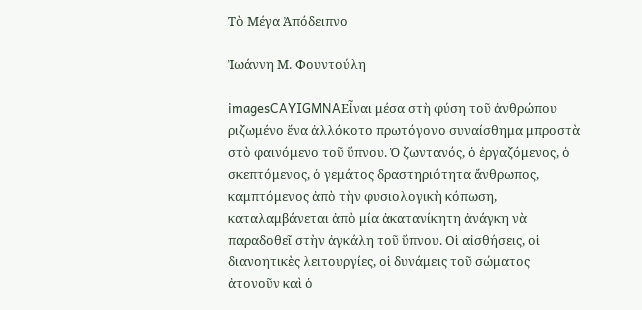Τὸ Μέγα Ἀπόδειπνο

Ἰωάννη Μ. Φουντούλη

imagesCAYIGMNAΕἶναι μέσα στὴ φύση τοῦ ἀνθρώπου ριζωμένο ἕνα ἀλλόκοτο πρωτόγονο συναίσθημα μπροστὰ στὸ φαινόμενο τοῦ ὕπνου. Ὁ ζωντανός, ὁ ἐργαζόμενος, ὁ σκεπτόμενος, ὁ γεμάτος δραστηριότητα ἄνθρωπος, καμπτόμενος ἀπὸ τὴν φυσιολογικὴ κόπωση, καταλαμβάνεται ἀπὸ μία ἀκατανίκητη ἀνάγκη νὰ παραδοθεῖ στὴν ἀγκάλη τοῦ ὕπνου. Οἱ αἰσθήσεις, οἱ διανοητικὲς λειτουργίες, οἱ δυνάμεις τοῦ σώματος ἀτονοῦν καὶ ὁ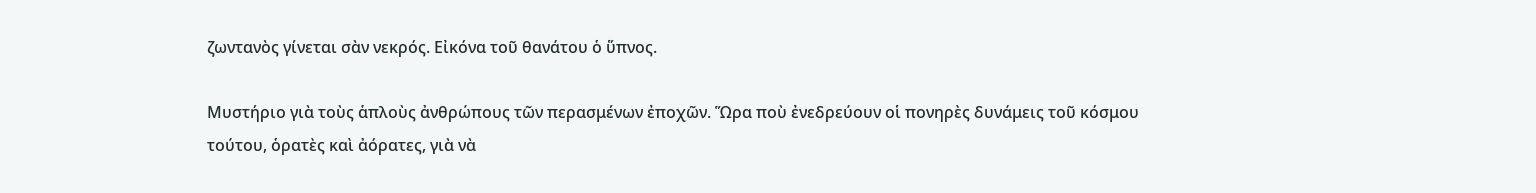ζωντανὸς γίνεται σὰν νεκρός. Εἰκόνα τοῦ θανάτου ὁ ὕπνος.

Μυστήριο γιὰ τοὺς ἁπλοὺς ἀνθρώπους τῶν περασμένων ἐποχῶν. Ὥρα ποὺ ἐνεδρεύουν οἱ πονηρὲς δυνάμεις τοῦ κόσμου τούτου, ὁρατὲς καὶ ἀόρατες, γιὰ νὰ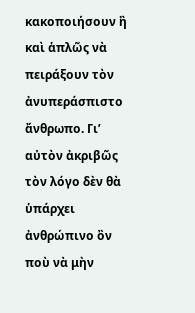κακοποιήσουν ἢ καὶ ἁπλῶς νὰ πειράξουν τὸν ἀνυπεράσπιστο ἄνθρωπο. Γι’ αὐτὸν ἀκριβῶς τὸν λόγο δὲν θὰ ὑπάρχει ἀνθρώπινο ὂν ποὺ νὰ μὴν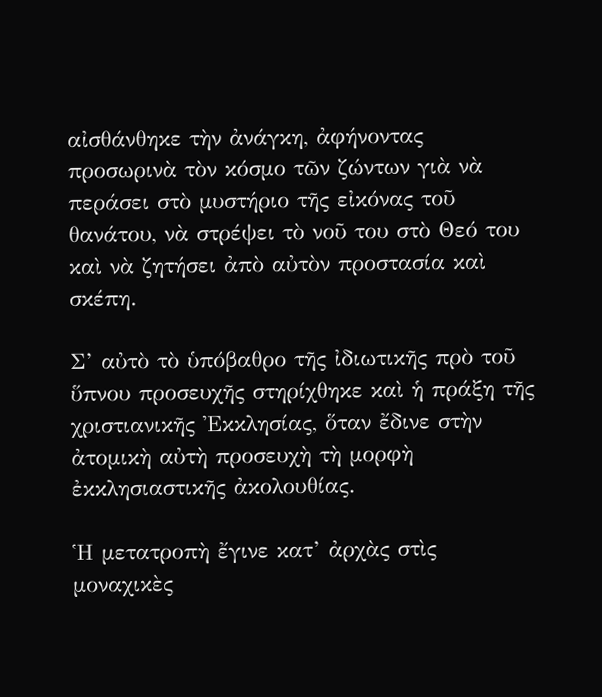αἰσθάνθηκε τὴν ἀνάγκη, ἀφήνοντας προσωρινὰ τὸν κόσμο τῶν ζώντων γιὰ νὰ περάσει στὸ μυστήριο τῆς εἰκόνας τοῦ θανάτου, νὰ στρέψει τὸ νοῦ του στὸ Θεό του καὶ νὰ ζητήσει ἀπὸ αὐτὸν προστασία καὶ σκέπη.

Σ’ αὐτὸ τὸ ὑπόβαθρο τῆς ἰδιωτικῆς πρὸ τοῦ ὕπνου προσευχῆς στηρίχθηκε καὶ ἡ πράξη τῆς χριστιανικῆς Ἐκκλησίας, ὅταν ἔδινε στὴν ἀτομικὴ αὐτὴ προσευχὴ τὴ μορφὴ ἐκκλησιαστικῆς ἀκολουθίας.

Ἡ μετατροπὴ ἔγινε κατ’ ἀρχὰς στὶς μοναχικὲς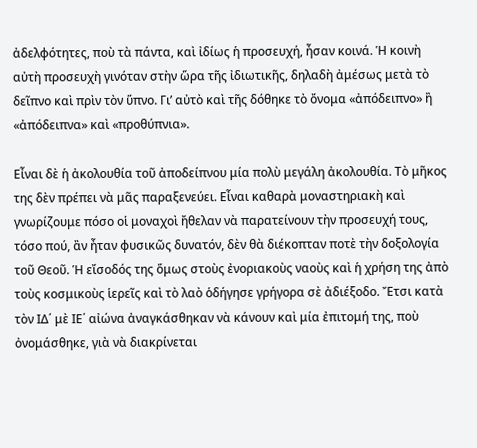ἀδελφότητες, ποὺ τὰ πάντα, καὶ ἰδίως ἡ προσευχή, ἦσαν κοινά. Ἡ κοινὴ αὐτὴ προσευχὴ γινόταν στὴν ὥρα τῆς ἰδιωτικῆς, δηλαδὴ ἀμέσως μετὰ τὸ δεῖπνο καὶ πρὶν τὸν ὕπνο. Γι’ αὐτὸ καὶ τῆς δόθηκε τὸ ὄνομα «ἀπόδειπνο» ἢ «ἀπόδειπνα» καὶ «προθύπνια».

Εἶναι δὲ ἡ ἀκολουθία τοῦ ἀποδείπνου μία πολὺ μεγάλη ἀκολουθία. Τὸ μῆκος της δὲν πρέπει νὰ μᾶς παραξενεύει. Εἶναι καθαρὰ μοναστηριακὴ καὶ γνωρίζουμε πόσο οἱ μοναχοὶ ἤθελαν νὰ παρατείνουν τὴν προσευχή τους, τόσο πού, ἂν ἦταν φυσικῶς δυνατόν, δὲν θὰ διέκοπταν ποτὲ τὴν δοξολογία τοῦ Θεοῦ. Ἡ εἴσοδός της ὅμως στοὺς ἐνοριακοὺς ναοὺς καὶ ἡ χρήση της ἀπὸ τοὺς κοσμικοὺς ἱερεῖς καὶ τὸ λαὸ ὁδήγησε γρήγορα σὲ ἀδιέξοδο. Ἔτσι κατὰ τὸν ΙΔ΄ μὲ ΙΕ΄ αἰώνα ἀναγκάσθηκαν νὰ κάνουν καὶ μία ἐπιτομή της, ποὺ ὀνομάσθηκε, γιὰ νὰ διακρίνεται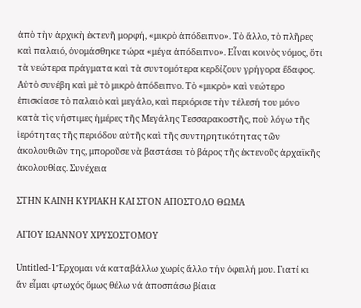ἀπὸ τὴν ἀρχικὴ ἐκτενῆ μορφή, «μικρὸ ἀπόδειπνο». Τὸ ἄλλο, τὸ πλῆρες καὶ παλαιό, ὀνομάσθηκε τώρα «μέγα ἀπόδειπνο». Εἶναι κοινὸς νόμος, ὅτι τὰ νεώτερα πράγματα καὶ τὰ συντομότερα κερδίζουν γρήγορα ἔδαφος. Αὐτὸ συνέβη καὶ μὲ τὸ μικρὸ ἀπόδειπνο. Τὸ «μικρὸ» καὶ νεώτερο ἐπισκίασε τὸ παλαιὸ καὶ μεγάλο, καὶ περιόρισε τὴν τέλεσή του μόνο κατὰ τὶς νήστιμες ἡμέρες τῆς Μεγάλης Τεσσαρακοστῆς, ποὺ λόγω τῆς ἱερότητας τῆς περιόδου αὐτῆς καὶ τῆς συντηρητικότητας τῶν ἀκολουθιῶν της, μποροῦσε νὰ βαστάσει τὸ βάρος τῆς ἐκτενοῦς ἀρχαϊκῆς ἀκολουθίας. Συνέχεια

ΣΤΗΝ ΚΑΙΝΗ ΚΥΡΙΑΚΗ ΚΑΙ ΣΤΟΝ ΑΠΟΣΤΟΛΟ ΘΩΜΑ

ΑΓΙΟΥ ΙΩΑΝΝΟΥ ΧΡΥΣΟΣΤΟΜΟΥ

Untitled-1Ἔρχομαι νά καταβάλλω χωρίς ἄλλο τήν ὀφειλή μου. Γιατί κι ἄν εἶμαι φτωχός ὅμως θέλω νά ἀποσπάσω βίαια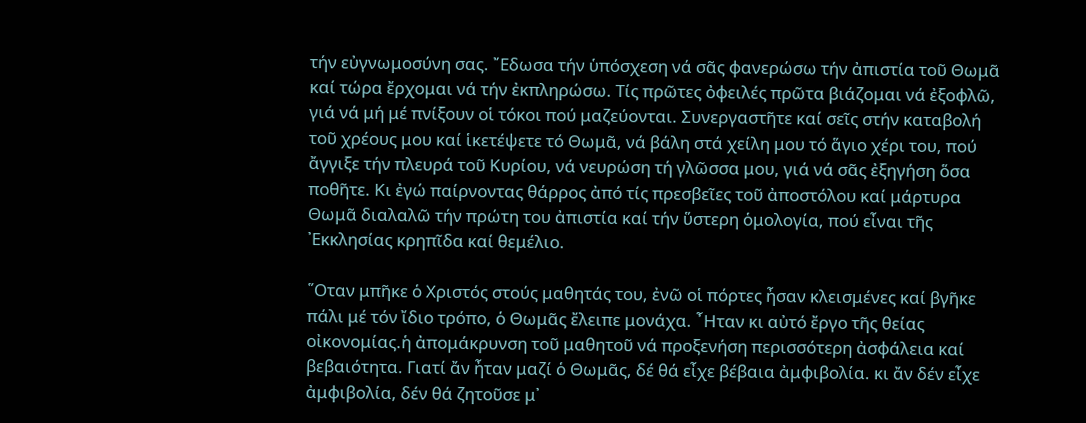τήν εὐγνωμοσύνη σας. ῎Εδωσα τήν ὑπόσχεση νά σᾶς φανερώσω τήν ἀπιστία τοῦ Θωμᾶ καί τώρα ἔρχομαι νά τήν ἐκπληρώσω. Τίς πρῶτες ὀφειλές πρῶτα βιάζομαι νά ἐξοφλῶ, γιά νά μή μέ πνίξουν οἱ τόκοι πού μαζεύονται. Συνεργαστῆτε καί σεῖς στήν καταβολή τοῦ χρέους μου καί ἱκετέψετε τό Θωμᾶ, νά βάλη στά χείλη μου τό ἅγιο χέρι του, πού ἄγγιξε τήν πλευρά τοῦ Κυρίου, νά νευρώση τή γλῶσσα μου, γιά νά σᾶς ἐξηγήση ὅσα ποθῆτε. Κι ἐγώ παίρνοντας θάρρος ἀπό τίς πρεσβεῖες τοῦ ἀποστόλου καί μάρτυρα Θωμᾶ διαλαλῶ τήν πρώτη του ἀπιστία καί τήν ὕστερη ὁμολογία, πού εἶναι τῆς ᾿Εκκλησίας κρηπῖδα καί θεμέλιο.

῞Οταν μπῆκε ὁ Χριστός στούς μαθητάς του, ἐνῶ οἱ πόρτες ἦσαν κλεισμένες καί βγῆκε πάλι μέ τόν ἴδιο τρόπο, ὁ Θωμᾶς ἔλειπε μονάχα. ῏Ηταν κι αὐτό ἔργο τῆς θείας οἰκονομίας.ἡ ἀπομάκρυνση τοῦ μαθητοῦ νά προξενήση περισσότερη ἀσφάλεια καί βεβαιότητα. Γιατί ἄν ἦταν μαζί ὁ Θωμᾶς, δέ θά εἶχε βέβαια ἀμφιβολία. κι ἄν δέν εἶχε ἀμφιβολία, δέν θά ζητοῦσε μ᾿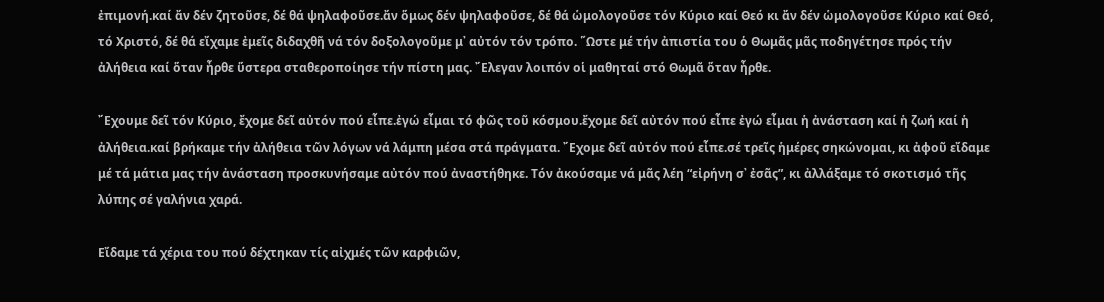ἐπιμονή.καί ἄν δέν ζητοῦσε, δέ θά ψηλαφοῦσε.ἄν ὅμως δέν ψηλαφοῦσε, δέ θά ὡμολογοῦσε τόν Κύριο καί Θεό κι ἄν δέν ὡμολογοῦσε Κύριο καί Θεό, τό Χριστό, δέ θά εἴχαμε ἐμεῖς διδαχθῆ νά τόν δοξολογοῦμε μ᾿ αὐτόν τόν τρόπο. ῞Ωστε μέ τήν ἀπιστία του ὁ Θωμᾶς μᾶς ποδηγέτησε πρός τήν ἀλήθεια καί ὅταν ἦρθε ὕστερα σταθεροποίησε τήν πίστη μας. ῎Ελεγαν λοιπόν οἱ μαθηταί στό Θωμᾶ ὅταν ἦρθε.

῎Εχουμε δεῖ τόν Κύριο, ἔχομε δεῖ αὐτόν πού εἶπε.ἐγώ εἶμαι τό φῶς τοῦ κόσμου.ἔχομε δεῖ αὐτόν πού εἶπε ἐγώ εἶμαι ἡ ἀνάσταση καί ἡ ζωή καί ἡ ἀλήθεια.καί βρήκαμε τήν ἀλήθεια τῶν λόγων νά λάμπη μέσα στά πράγματα. ῎Εχομε δεῖ αὐτόν πού εἶπε.σέ τρεῖς ἡμέρες σηκώνομαι, κι ἀφοῦ εἴδαμε μέ τά μάτια μας τήν ἀνάσταση προσκυνήσαμε αὐτόν πού ἀναστήθηκε. Τόν ἀκούσαμε νά μᾶς λέη “εἰρήνη σ᾿ ἐσᾶς”, κι ἀλλάξαμε τό σκοτισμό τῆς λύπης σέ γαλήνια χαρά.

Εἴδαμε τά χέρια του πού δέχτηκαν τίς αἰχμές τῶν καρφιῶν,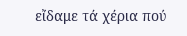εἴδαμε τά χέρια πού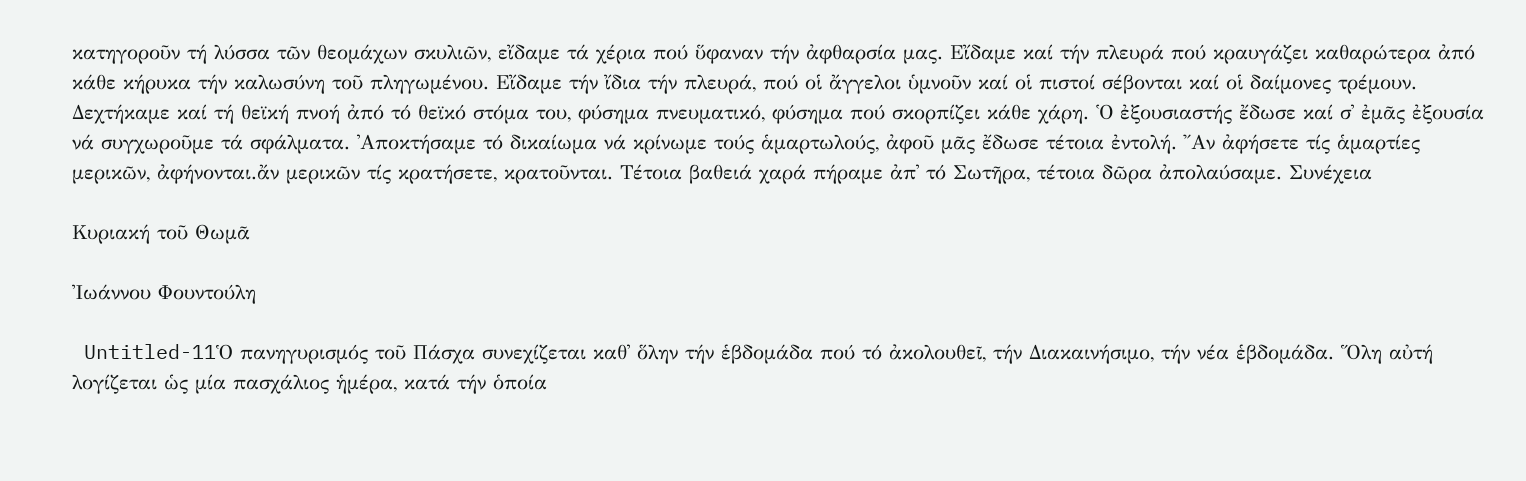κατηγοροῦν τή λύσσα τῶν θεομάχων σκυλιῶν, εἴδαμε τά χέρια πού ὕφαναν τήν ἀφθαρσία μας. Εἴδαμε καί τήν πλευρά πού κραυγάζει καθαρώτερα ἀπό κάθε κήρυκα τήν καλωσύνη τοῦ πληγωμένου. Εἴδαμε τήν ἴδια τήν πλευρά, πού οἱ ἄγγελοι ὑμνοῦν καί οἱ πιστοί σέβονται καί οἱ δαίμονες τρέμουν. Δεχτήκαμε καί τή θεϊκή πνοή ἀπό τό θεϊκό στόμα του, φύσημα πνευματικό, φύσημα πού σκορπίζει κάθε χάρη. ῾Ο ἐξουσιαστής ἔδωσε καί σ᾿ ἐμᾶς ἐξουσία νά συγχωροῦμε τά σφάλματα. ᾿Αποκτήσαμε τό δικαίωμα νά κρίνωμε τούς ἁμαρτωλούς, ἀφοῦ μᾶς ἔδωσε τέτοια ἐντολή. ῎Αν ἀφήσετε τίς ἁμαρτίες μερικῶν, ἀφήνονται.ἄν μερικῶν τίς κρατήσετε, κρατοῦνται. Τέτοια βαθειά χαρά πήραμε ἀπ᾿ τό Σωτῆρα, τέτοια δῶρα ἀπολαύσαμε. Συνέχεια

Κυριακή τοῦ Θωμᾶ

Ἰωάννου Φουντούλη

 Untitled-11Ὁ πανηγυρισμός τοῦ Πάσχα συνεχίζεται καθ᾽ ὅλην τήν ἑβδομάδα πού τό ἀκολουθεῖ, τήν Διακαινήσιμο, τήν νέα ἑβδομάδα. Ὅλη αὐτή λογίζεται ὡς μία πασχάλιος ἡμέρα, κατά τήν ὁποία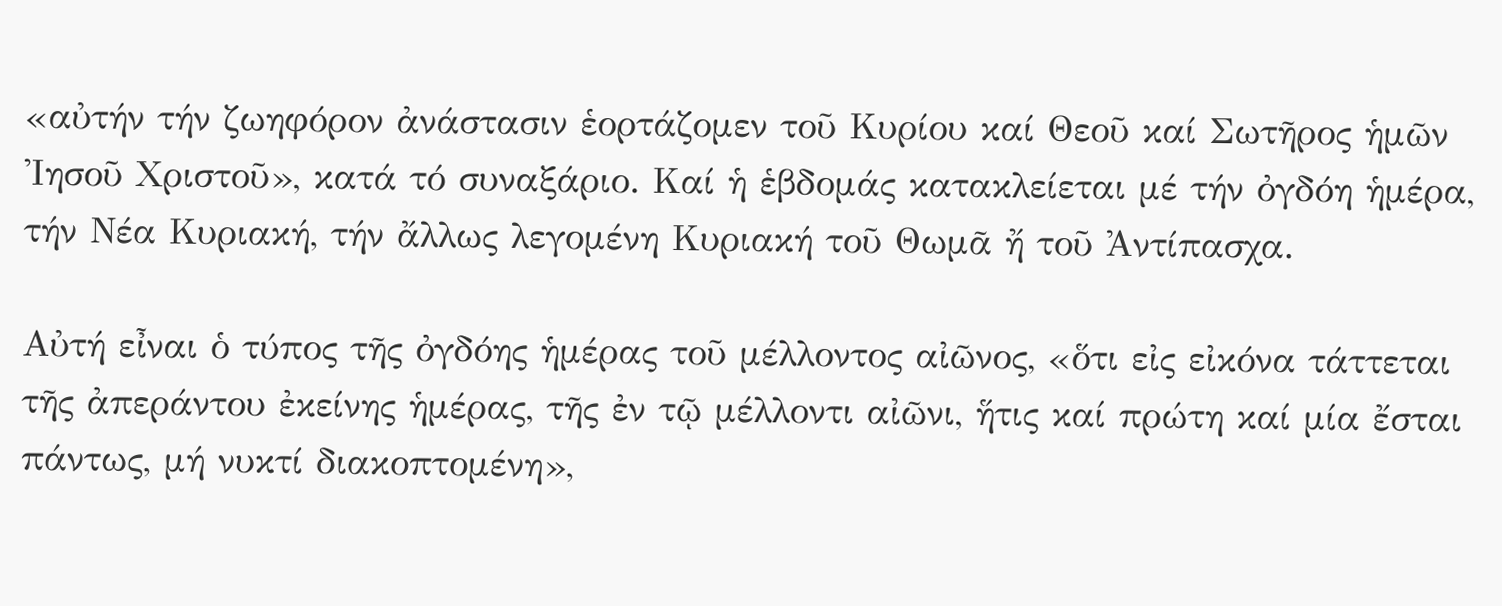«αὐτήν τήν ζωηφόρον ἀνάστασιν ἑορτάζομεν τοῦ Κυρίου καί Θεοῦ καί Σωτῆρος ἡμῶν Ἰησοῦ Χριστοῦ», κατά τό συναξάριο. Καί ἡ ἑβδομάς κατακλείεται μέ τήν ὀγδόη ἡμέρα, τήν Νέα Κυριακή, τήν ἄλλως λεγομένη Κυριακή τοῦ Θωμᾶ ἤ τοῦ Ἀντίπασχα.

Αὐτή εἶναι ὁ τύπος τῆς ὀγδόης ἡμέρας τοῦ μέλλοντος αἰῶνος, «ὅτι εἰς εἰκόνα τάττεται τῆς ἀπεράντου ἐκείνης ἡμέρας, τῆς ἐν τῷ μέλλοντι αἰῶνι, ἥτις καί πρώτη καί μία ἔσται πάντως, μή νυκτί διακοπτομένη»,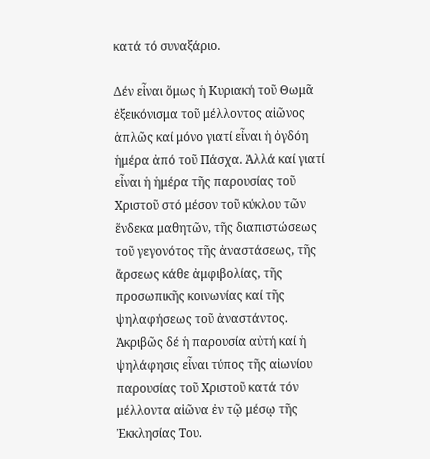κατά τό συναξάριο.

Δέν εἶναι ὅμως ἡ Κυριακή τοῦ Θωμᾶ ἐξεικόνισμα τοῦ μέλλοντος αἰῶνος ἁπλῶς καί μόνο γιατί εἶναι ἡ ὀγδόη ἡμέρα ἀπό τοῦ Πάσχα. Ἀλλά καί γιατί εἶναι ἡ ἡμέρα τῆς παρουσίας τοῦ Χριστοῦ στό μέσον τοῦ κύκλου τῶν ἕνδεκα μαθητῶν, τῆς διαπιστώσεως τοῦ γεγονότος τῆς ἀναστάσεως, τῆς ἄρσεως κάθε ἀμφιβολίας, τῆς προσωπικῆς κοινωνίας καί τῆς ψηλαφήσεως τοῦ ἀναστάντος. Ἀκριβῶς δέ ἡ παρουσία αὐτή καί ἡ ψηλάφησις εἶναι τύπος τῆς αἰωνίου παρουσίας τοῦ Χριστοῦ κατά τόν μέλλοντα αἰῶνα ἐν τῷ μέσῳ τῆς Ἐκκλησίας Του.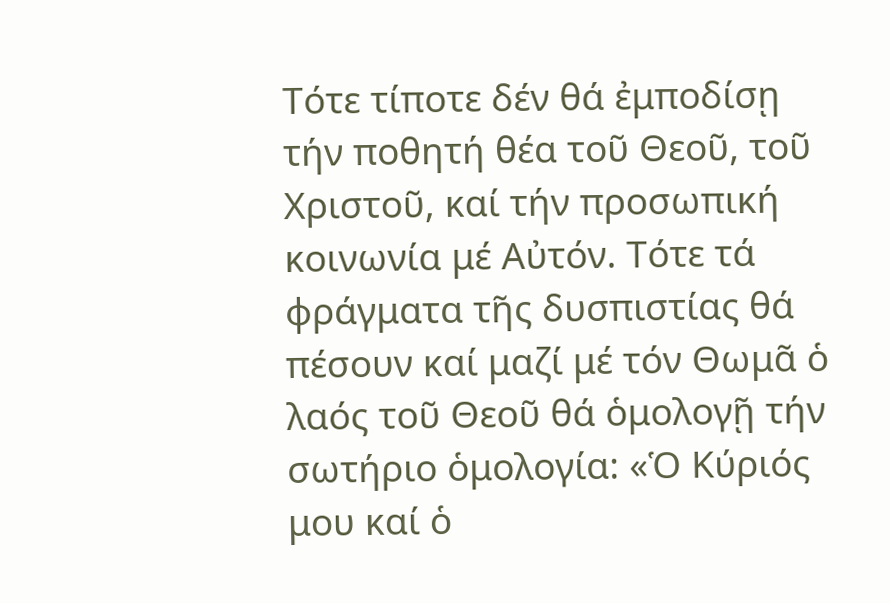Τότε τίποτε δέν θά ἐμποδίσῃ τήν ποθητή θέα τοῦ Θεοῦ, τοῦ Χριστοῦ, καί τήν προσωπική κοινωνία μέ Αὐτόν. Τότε τά φράγματα τῆς δυσπιστίας θά πέσουν καί μαζί μέ τόν Θωμᾶ ὁ λαός τοῦ Θεοῦ θά ὁμολογῇ τήν σωτήριο ὁμολογία: «Ὁ Κύριός μου καί ὁ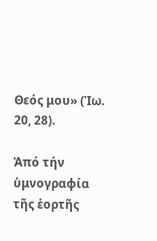Θεός μου» (Ἰω. 20, 28).

Ἀπό τήν ὑμνογραφία τῆς ἑορτῆς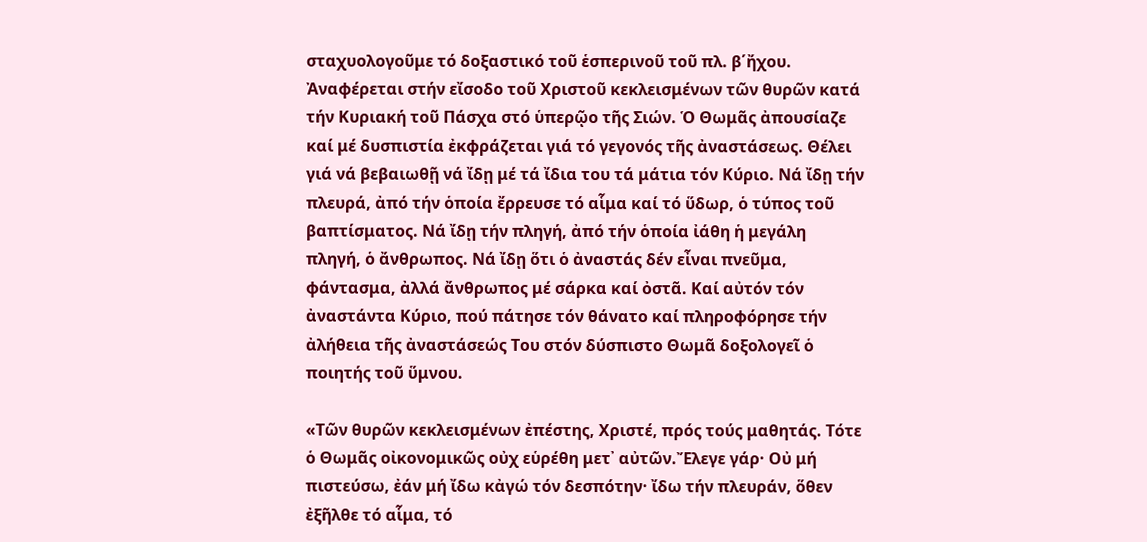σταχυολογοῦμε τό δοξαστικό τοῦ ἑσπερινοῦ τοῦ πλ. β΄ἤχου. Ἀναφέρεται στήν εἴσοδο τοῦ Χριστοῦ κεκλεισμένων τῶν θυρῶν κατά τήν Κυριακή τοῦ Πάσχα στό ὑπερῷο τῆς Σιών. Ὁ Θωμᾶς ἀπουσίαζε καί μέ δυσπιστία ἐκφράζεται γιά τό γεγονός τῆς ἀναστάσεως. Θέλει γιά νά βεβαιωθῇ νά ἴδῃ μέ τά ἴδια του τά μάτια τόν Κύριο. Νά ἴδῃ τήν πλευρά, ἀπό τήν ὁποία ἔρρευσε τό αἷμα καί τό ὕδωρ, ὁ τύπος τοῦ βαπτίσματος. Νά ἴδῃ τήν πληγή, ἀπό τήν ὁποία ἰάθη ἡ μεγάλη πληγή, ὁ ἄνθρωπος. Νά ἴδῃ ὅτι ὁ ἀναστάς δέν εἶναι πνεῦμα, φάντασμα, ἀλλά ἄνθρωπος μέ σάρκα καί ὀστᾶ. Καί αὐτόν τόν ἀναστάντα Κύριο, πού πάτησε τόν θάνατο καί πληροφόρησε τήν ἀλήθεια τῆς ἀναστάσεώς Του στόν δύσπιστο Θωμᾶ δοξολογεῖ ὁ ποιητής τοῦ ὕμνου.

«Τῶν θυρῶν κεκλεισμένων ἐπέστης, Χριστέ, πρός τούς μαθητάς. Τότε ὁ Θωμᾶς οἰκονομικῶς οὐχ εὑρέθη μετ᾽ αὐτῶν.Ἔλεγε γάρ· Οὐ μή πιστεύσω, ἐάν μή ἴδω κἀγώ τόν δεσπότην· ἴδω τήν πλευράν, ὅθεν ἐξῆλθε τό αἷμα, τό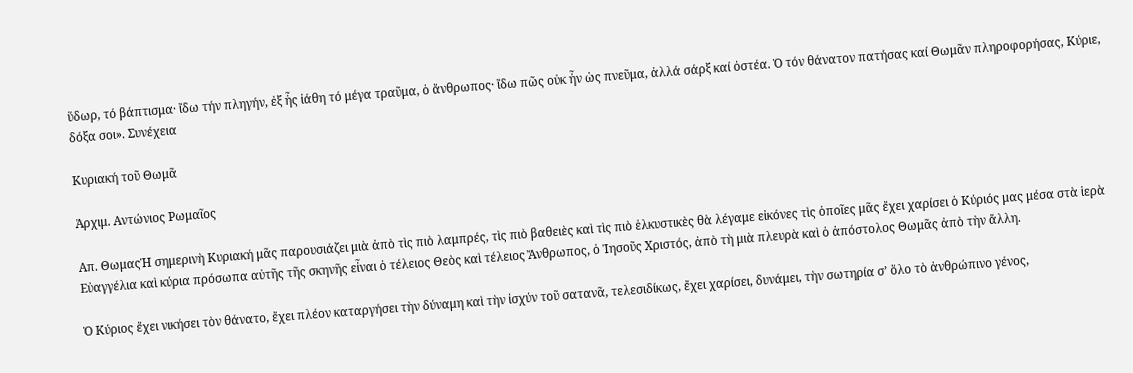ὕδωρ, τό βάπτισμα· ἴδω τήν πληγήν, ἐξ ἧς ἰάθη τό μέγα τραῦμα, ὁ ἄνθρωπος· ἴδω πῶς οὐκ ἦν ὡς πνεῦμα, ἀλλά σάρξ καί ὀστέα. Ὁ τόν θάνατον πατήσας καί Θωμᾶν πληροφορήσας, Κύριε, δόξα σοι». Συνέχεια

Κυριακή τοῦ Θωμᾶ

Ἀρχιμ. Αντώνιος Ρωμαῖος

Απ. ΘωμαςἩ σημερινὴ Κυριακή μᾶς παρουσιάζει μιὰ ἀπὸ τὶς πιὸ λαμπρές, τὶς πιὸ βαθειὲς καὶ τὶς πιὸ ἑλκυστικὲς θὰ λέγαμε εἰκόνες τὶς ὁποῖες μᾶς ἔχει χαρίσει ὁ Κύριός μας μέσα στὰ ἱερὰ Εὐαγγέλια καὶ κύρια πρόσωπα αὐτῆς τῆς σκηνῆς εἶναι ὁ τέλειος Θεὸς καὶ τέλειος Ἄνθρωπος, ὁ Ἰησοῦς Χριστός, ἀπὸ τὴ μιὰ πλευρὰ καὶ ὁ ἀπόστολος Θωμᾶς ἀπὸ τὴν ἄλλη.

Ὁ Κύριος ἔχει νικήσει τὸν θάνατο, ἔχει πλέον καταργήσει τὴν δύναμη καὶ τὴν ἰσχύν τοῦ σατανᾶ, τελεσιδίκως, ἔχει χαρίσει, δυνάμει, τὴν σωτηρία σ’ ὅλο τὸ ἀνθρώπινο γένος,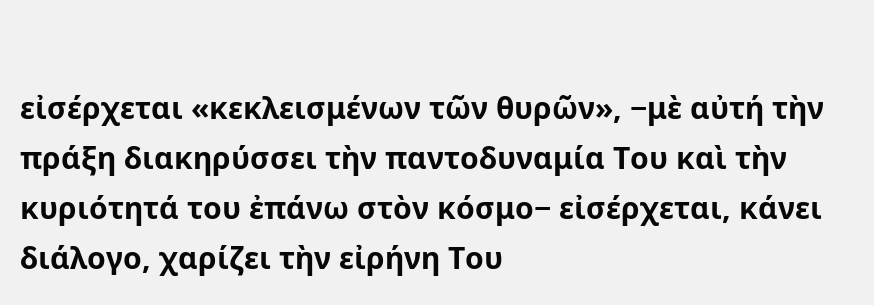εἰσέρχεται «κεκλεισμένων τῶν θυρῶν», −μὲ αὐτή τὴν πράξη διακηρύσσει τὴν παντοδυναμία Του καὶ τὴν κυριότητά του ἐπάνω στὸν κόσμο− εἰσέρχεται, κάνει διάλογο, χαρίζει τὴν εἰρήνη Του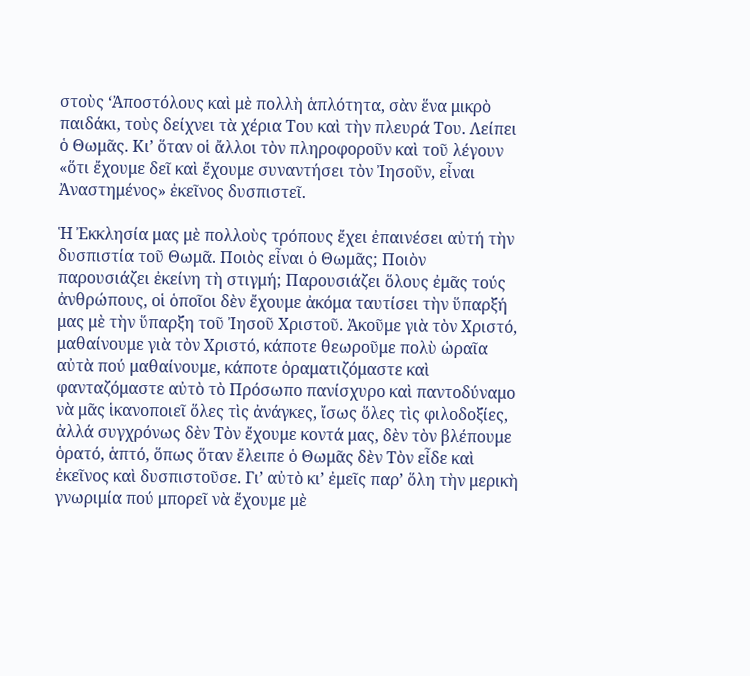στοὺς ‘Ἀποστόλους καὶ μὲ πολλὴ ἁπλότητα, σὰν ἕνα μικρὸ παιδάκι, τοὺς δείχνει τὰ χέρια Του καὶ τὴν πλευρά Του. Λείπει ὁ Θωμᾶς. Κιʼ ὅταν οἱ ἄλλοι τὸν πληροφοροῦν καὶ τοῦ λέγουν «ὅτι ἔχουμε δεῖ καὶ ἔχουμε συναντήσει τὸν Ἰησοῦν, εἶναι Ἀναστημένος» ἐκεῖνος δυσπιστεῖ.

Ἡ Ἐκκλησία μας μὲ πολλοὺς τρόπους ἔχει ἐπαινέσει αὐτή τὴν δυσπιστία τοῦ Θωμᾶ. Ποιὸς εἶναι ὁ Θωμᾶς; Ποιὸν παρουσιάζει ἐκείνη τὴ στιγμή; Παρουσιάζει ὅλους ἐμᾶς τούς ἀνθρώπους, οἱ ὁποῖοι δὲν ἔχουμε ἀκόμα ταυτίσει τὴν ὕπαρξή μας μὲ τὴν ὕπαρξη τοῦ Ἰησοῦ Χριστοῦ. Ἀκοῦμε γιὰ τὸν Χριστό, μαθαίνουμε γιὰ τὸν Χριστό, κάποτε θεωροῦμε πολὺ ὡραῖα αὐτὰ πού μαθαίνουμε, κάποτε ὁραματιζόμαστε καὶ φανταζόμαστε αὐτὸ τὸ Πρόσωπο πανίσχυρο καὶ παντοδύναμο νὰ μᾶς ἱκανοποιεῖ ὅλες τὶς ἀνάγκες, ἴσως ὅλες τὶς φιλοδοξίες, ἀλλά συγχρόνως δὲν Τὸν ἔχουμε κοντά μας, δὲν τὸν βλέπουμε ὁρατό, ἁπτό, ὅπως ὅταν ἔλειπε ὁ Θωμᾶς δὲν Τὸν εἶδε καὶ ἐκεῖνος καὶ δυσπιστοῦσε. Γι’ αὐτὸ κιʼ ἐμεῖς παρ’ ὅλη τὴν μερικὴ γνωριμία πού μπορεῖ νὰ ἔχουμε μὲ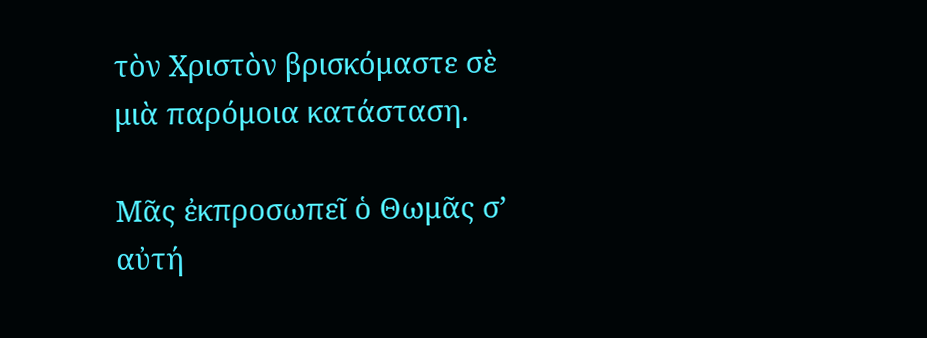τὸν Χριστὸν βρισκόμαστε σὲ μιὰ παρόμοια κατάσταση.

Μᾶς ἐκπροσωπεῖ ὁ Θωμᾶς σ’ αὐτή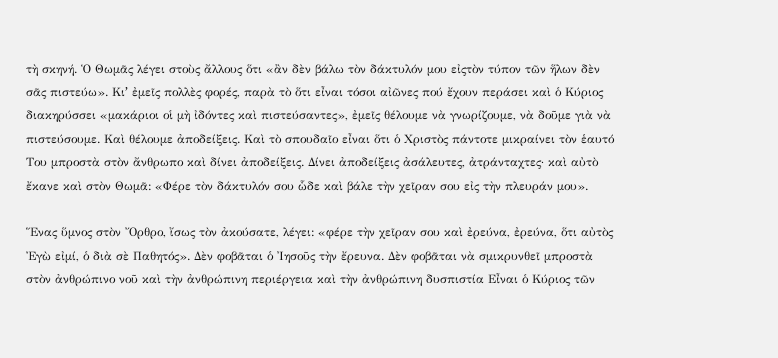τὴ σκηνή. Ὁ Θωμᾶς λέγει στοὺς ἄλλους ὅτι «ἂν δὲν βάλω τὸν δάκτυλόν μου εἰςτὸν τύπον τῶν ἥλων δὲν σᾶς πιστεύω». Κιʼ ἐμεῖς πολλὲς φορές, παρὰ τὸ ὅτι εἶναι τόσοι αἰῶνες πού ἔχουν περάσει καὶ ὁ Κύριος διακηρύσσει «μακάριοι οἱ μὴ ἰδόντες καὶ πιστεύσαντες», ἐμεῖς θέλουμε νὰ γνωρίζουμε, νὰ δοῦμε γιὰ νὰ πιστεύσουμε. Καὶ θέλουμε ἀποδείξεις. Καὶ τὸ σπουδαῖο εἶναι ὅτι ὁ Χριστὸς πάντοτε μικραίνει τὸν ἑαυτό Του μπροστὰ στὸν ἄνθρωπο καὶ δίνει ἀποδείξεις. Δίνει ἀποδείξεις ἀσάλευτες, ἀτράνταχτες· καὶ αὐτὸ ἔκανε καὶ στὸν Θωμᾶ: «Φέρε τὸν δάκτυλόν σου ὧδε καὶ βάλε τὴν χεῖραν σου εἰς τὴν πλευράν μου».

Ἕνας ὕμνος στὸν Ὄρθρο, ἴσως τὸν ἀκούσατε, λέγει: «φέρε τὴν χεῖραν σου καὶ ἐρεύνα, ἐρεύνα, ὅτι αὐτὸς Ἐγὼ εἰμί, ὁ διὰ σὲ Παθητός». Δὲν φοβᾶται ὁ Ἰησοῦς τὴν ἔρευνα. Δὲν φοβᾶται νὰ σμικρυνθεῖ μπροστὰ στὸν ἀνθρώπινο νοῦ καὶ τὴν ἀνθρώπινη περιέργεια καὶ τὴν ἀνθρώπινη δυσπιστία Εἶναι ὁ Κύριος τῶν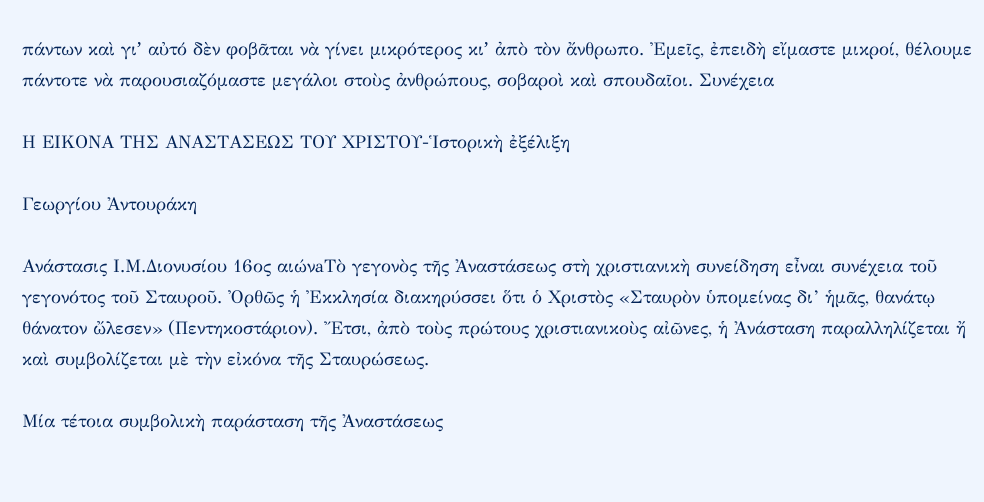πάντων καὶ γιʼ αὐτό δὲν φοβᾶται νὰ γίνει μικρότερος κιʼ ἀπὸ τὸν ἄνθρωπο. Ἐμεῖς, ἐπειδὴ εἴμαστε μικροί, θέλουμε πάντοτε νὰ παρουσιαζόμαστε μεγάλοι στοὺς ἀνθρώπους, σοβαροὶ καὶ σπουδαῖοι. Συνέχεια

Η ΕΙΚΟΝΑ ΤΗΣ ΑΝΑΣΤΑΣΕΩΣ ΤΟΥ ΧΡΙΣΤΟΥ-Ἱστορικὴ ἐξέλιξη

Γεωργίου Ἀντουράκη

Ανάστασις Ι.Μ.Διονυσίου 16ος αιώνaΤὸ γεγονὸς τῆς Ἀναστάσεως στὴ χριστιανικὴ συνείδηση εἶναι συνέχεια τοῦ γεγονότος τοῦ Σταυροῦ. Ὀρθῶς ἡ Ἐκκλησία διακηρύσσει ὅτι ὁ Χριστὸς «Σταυρὸν ὑπομείνας δι’ ἡμᾶς, θανάτῳ θάνατον ὤλεσεν» (Πεντηκοστάριον). Ἔτσι, ἀπὸ τοὺς πρώτους χριστιανικοὺς αἰῶνες, ἡ Ἀνάσταση παραλληλίζεται ἤ καὶ συμβολίζεται μὲ τὴν εἰκόνα τῆς Σταυρώσεως.

Μία τέτοια συμβολικὴ παράσταση τῆς Ἀναστάσεως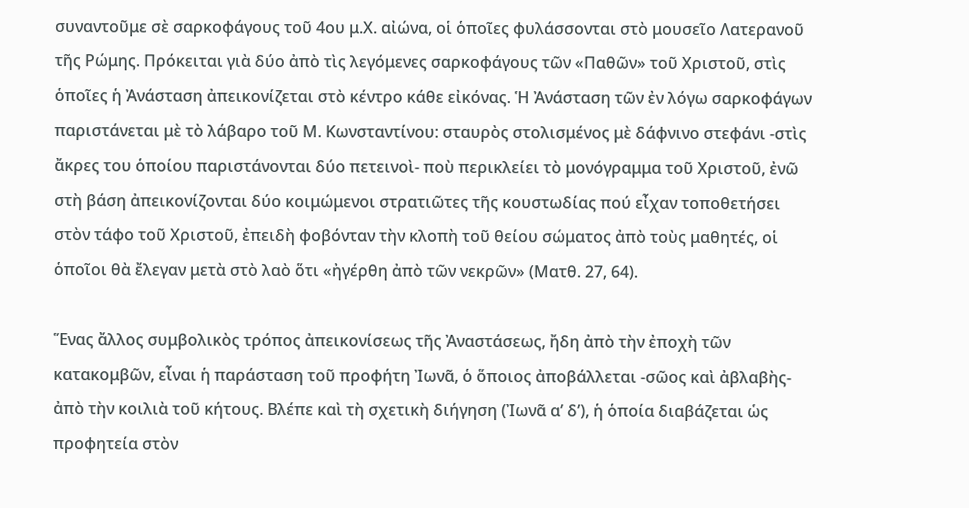συναντοῦμε σὲ σαρκοφάγους τοῦ 4ου μ.Χ. αἰώνα, οἱ ὁποῖες φυλάσσονται στὸ μουσεῖο Λατερανοῦ τῆς Ρώμης. Πρόκειται γιὰ δύο ἀπὸ τὶς λεγόμενες σαρκοφάγους τῶν «Παθῶν» τοῦ Χριστοῦ, στὶς ὁποῖες ἡ Ἀνάσταση ἀπεικονίζεται στὸ κέντρο κάθε εἰκόνας. Ἡ Ἀνάσταση τῶν ἐν λόγω σαρκοφάγων παριστάνεται μὲ τὸ λάβαρο τοῦ Μ. Κωνσταντίνου: σταυρὸς στολισμένος μὲ δάφνινο στεφάνι -στὶς ἄκρες του ὁποίου παριστάνονται δύο πετεινοὶ- ποὺ περικλείει τὸ μονόγραμμα τοῦ Χριστοῦ, ἐνῶ στὴ βάση ἀπεικονίζονται δύο κοιμώμενοι στρατιῶτες τῆς κουστωδίας πού εἶχαν τοποθετήσει στὸν τάφο τοῦ Χριστοῦ, ἐπειδὴ φοβόνταν τὴν κλοπὴ τοῦ θείου σώματος ἀπὸ τοὺς μαθητές, οἱ ὁποῖοι θὰ ἔλεγαν μετὰ στὸ λαὸ ὅτι «ἠγέρθη ἀπὸ τῶν νεκρῶν» (Ματθ. 27, 64).

Ἕνας ἄλλος συμβολικὸς τρόπος ἀπεικονίσεως τῆς Ἀναστάσεως, ἤδη ἀπὸ τὴν ἐποχὴ τῶν κατακομβῶν, εἶναι ἡ παράσταση τοῦ προφήτη Ἰωνᾶ, ὁ ὅποιος ἀποβάλλεται -σῶος καὶ ἀβλαβὴς- ἀπὸ τὴν κοιλιὰ τοῦ κήτους. Βλέπε καὶ τὴ σχετικὴ διήγηση (Ἰωνᾶ α’ δ’), ἡ ὁποία διαβάζεται ὡς προφητεία στὸν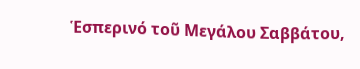Ἑσπερινό τοῦ Μεγάλου Σαββάτου,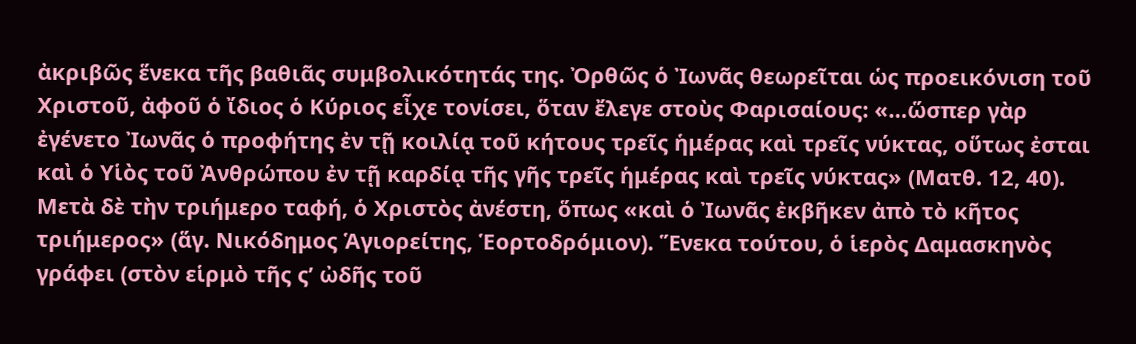ἀκριβῶς ἕνεκα τῆς βαθιᾶς συμβολικότητάς της. Ὀρθῶς ὁ Ἰωνᾶς θεωρεῖται ὡς προεικόνιση τοῦ Χριστοῦ, ἀφοῦ ὁ ἴδιος ὁ Κύριος εἶχε τονίσει, ὅταν ἔλεγε στοὺς Φαρισαίους: «…ὥσπερ γὰρ ἐγένετο Ἰωνᾶς ὁ προφήτης ἐν τῇ κοιλίᾳ τοῦ κήτους τρεῖς ἡμέρας καὶ τρεῖς νύκτας, οὕτως ἐσται καὶ ὁ Υἱὸς τοῦ Ἀνθρώπου ἐν τῇ καρδίᾳ τῆς γῆς τρεῖς ἡμέρας καὶ τρεῖς νύκτας» (Ματθ. 12, 40). Μετὰ δὲ τὴν τριήμερο ταφή, ὁ Χριστὸς ἀνέστη, ὅπως «καὶ ὁ Ἰωνᾶς ἐκβῆκεν ἀπὸ τὸ κῆτος τριήμερος» (ἅγ. Νικόδημος Ἁγιορείτης, Ἑορτοδρόμιον). Ἕνεκα τούτου, ὁ ἱερὸς Δαμασκηνὸς γράφει (στὸν εἱρμὸ τῆς ς’ ὠδῆς τοῦ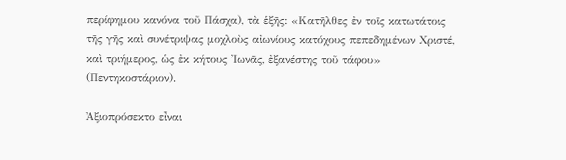περίφημου κανόνα τοῦ Πάσχα), τὰ ἑξῆς: «Κατῆλθες ἐν τοῖς κατωτάτοις τῆς γῆς καὶ συνέτριψας μοχλοὺς αἰωνίους κατόχους πεπεδημένων Χριστέ, καὶ τριήμερος, ὡς ἐκ κήτους Ἰωνᾶς, ἐξανέστης τοῦ τάφου» (Πεντηκοστάριον).

Ἀξιοπρόσεκτο εἶναι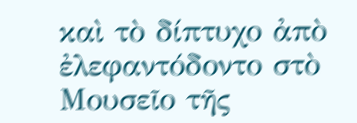καὶ τὸ δίπτυχο ἀπὸ ἐλεφαντόδοντο στὸ Μουσεῖο τῆς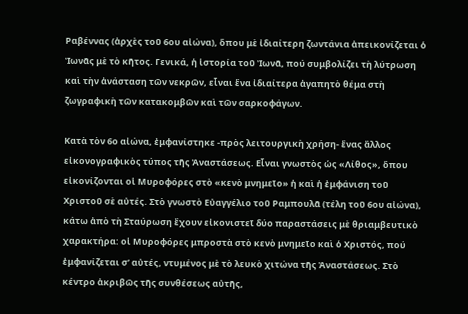Ραβέννας (ἀρχὲς τοῦ 6ου αἰώνα), ὅπου μὲ ἰδιαίτερη ζωντάνια ἀπεικονίζεται ὁ Ἰωνᾶς μὲ τὸ κῆτος. Γενικά, ἡ ἱστορία τοῦ Ἰωνᾶ, πού συμβολίζει τὴ λύτρωση καὶ τὴν ἀνάσταση τῶν νεκρῶν, εἶναι ἕνα ἰδιαίτερα ἀγαπητὸ θέμα στὴ ζωγραφικὴ τῶν κατακομβῶν καὶ τῶν σαρκοφάγων.

Κατὰ τὸν 6ο αἰώνα, ἐμφανίστηκε -πρὸς λειτουργικὴ χρήση- ἕνας ἄλλος εἰκονογραφικὸς τύπος τῆς Ἀναστάσεως. Εἶναι γνωστὸς ὡς «Λίθος», ὅπου εἰκονίζονται οἱ Μυροφόρες στὸ «κενὸ μνημεῖο» ἡ καὶ ἡ ἐμφάνιση τοῦ Χριστοῦ σὲ αὐτές. Στὸ γνωστὸ Εὐαγγέλιο τοῦ Ραμπουλᾶ (τέλη τοῦ 6ου αἰώνα), κάτω ἀπὸ τὴ Σταύρωση ἔχουν εἰκονιστεῖ δύο παραστάσεις μὲ θριαμβευτικὸ χαρακτήρα: οἱ Μυροφόρες μπροστὰ στὸ κενὸ μνημεῖο καὶ ὁ Χριστός, πού ἐμφανίζεται σ’ αὐτές, ντυμένος μὲ τὸ λευκὸ χιτώνα τῆς Ἀναστάσεως. Στὸ κέντρο ἀκριβῶς τῆς συνθέσεως αὐτῆς,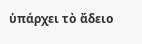ὑπάρχει τὸ ἄδειο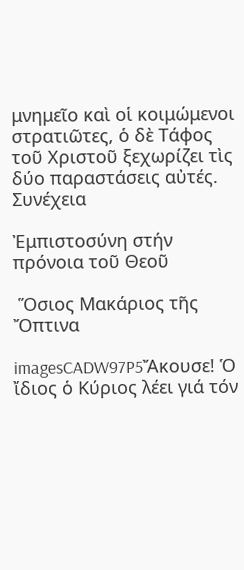μνημεῖο καὶ οἱ κοιμώμενοι στρατιῶτες, ὁ δὲ Τάφος τοῦ Χριστοῦ ξεχωρίζει τὶς δύο παραστάσεις αὐτές. Συνέχεια

Ἐμπιστοσύνη στήν πρόνοια τοῦ Θεοῦ

 Ὅσιος Μακάριος τῆς Ὄπτινα

imagesCADW97P5Ἄκουσε! Ὁ ἴδιος ὁ Κύριος λέει γιά τόν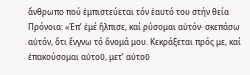ἄνθρωπο πού ἐμπιστεύεται τόν ἑαυτό του στήν θεία Πρόνοια: «Ἐπʼ ἐμέ ἤλπισε, καί ρύσομαι αὐτόν· σκεπάσω αὐτόν, ὅτι ἔνγνω τό ὄνομά μου. Κεκράξεται πρός με, καί ἐπακούσομαι αὐτοῦ, μετ’ αὐτοῦ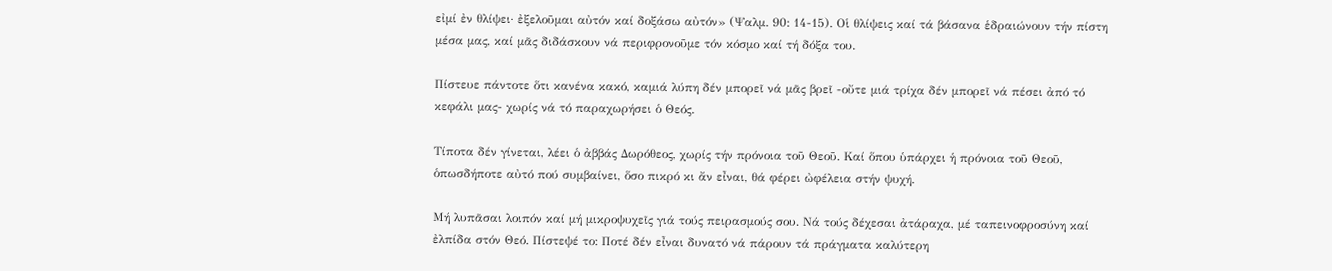εἰμί ἐν θλίψει· ἐξελοῦμαι αὐτόν καί δοξάσω αὐτόν» (Ψαλμ. 90: 14-15). Οἱ θλίψεις καί τά βάσανα ἑδραιώνουν τήν πίστη μέσα μας, καί μᾶς διδάσκουν νά περιφρονοῦμε τόν κόσμο καί τή δόξα του.

Πίστευε πάντοτε ὅτι κανένα κακό, καμιά λύπη δέν μπορεῖ νά μᾶς βρεῖ -οὔτε μιά τρίχα δέν μπορεῖ νά πέσει ἀπό τό κεφάλι μας- χωρίς νά τό παραχωρήσει ὁ Θεός.

Τίποτα δέν γίνεται, λέει ὁ ἀββάς Δωρόθεος, χωρίς τήν πρόνοια τοῦ Θεοῦ. Καί ὅπου ὑπάρχει ἡ πρόνοια τοῦ Θεοῦ, ὁπωσδήποτε αὐτό πού συμβαίνει, ὅσο πικρό κι ἄν εἶναι, θά φέρει ὠφέλεια στήν ψυχή.

Μή λυπᾶσαι λοιπόν καί μή μικροψυχεῖς γιά τούς πειρασμούς σου. Νά τούς δέχεσαι ἀτάραχα, μέ ταπεινοφροσύνη καί ἐλπίδα στόν Θεό. Πίστεψέ το: Ποτέ δέν εἶναι δυνατό νά πάρουν τά πράγματα καλύτερη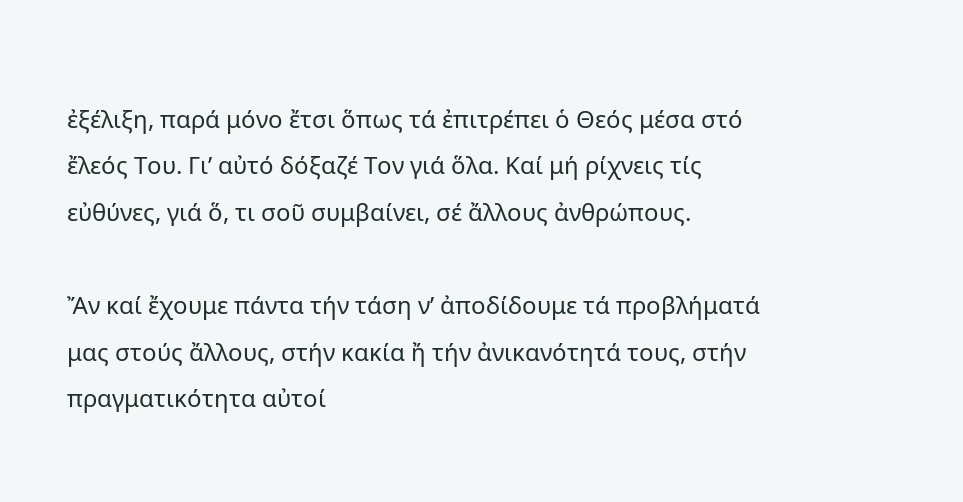ἐξέλιξη, παρά μόνο ἔτσι ὅπως τά ἐπιτρέπει ὁ Θεός μέσα στό ἔλεός Του. Γι’ αὐτό δόξαζέ Τον γιά ὅλα. Καί μή ρίχνεις τίς εὐθύνες, γιά ὅ, τι σοῦ συμβαίνει, σέ ἄλλους ἀνθρώπους.

Ἄν καί ἔχουμε πάντα τήν τάση ν’ ἀποδίδουμε τά προβλήματά μας στούς ἄλλους, στήν κακία ἤ τήν ἀνικανότητά τους, στήν πραγματικότητα αὐτοί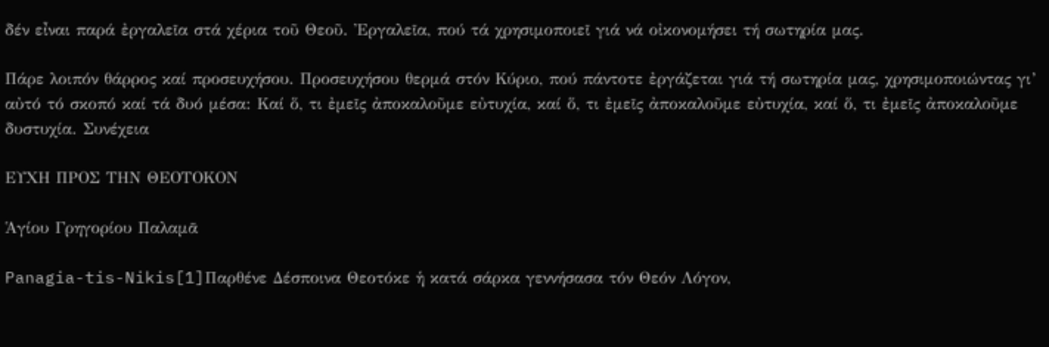δέν εἶναι παρά ἐργαλεῖα στά χέρια τοῦ Θεοῦ. Ἐργαλεῖα, πού τά χρησιμοποιεῖ γιά νά οἰκονομήσει τή σωτηρία μας.

Πάρε λοιπόν θάρρος καί προσευχήσου. Προσευχήσου θερμά στόν Κύριο, πού πάντοτε ἐργάζεται γιά τή σωτηρία μας, χρησιμοποιώντας γι’ αὐτό τό σκοπό καί τά δυό μέσα: Καί ὅ, τι ἐμεῖς ἀποκαλοῦμε εὐτυχία, καί ὅ, τι ἐμεῖς ἀποκαλοῦμε εὐτυχία, καί ὅ, τι ἐμεῖς ἀποκαλοῦμε δυστυχία. Συνέχεια

ΕΥΧΗ ΠΡΟΣ ΤΗΝ ΘΕΟΤΟΚΟΝ

Ἁγίου Γρηγορίου Παλαμᾶ

Panagia-tis-Nikis[1]Παρθένε Δέσποινα Θεοτόκε ἡ κατά σάρκα γεννήσασα τόν Θεόν Λόγον,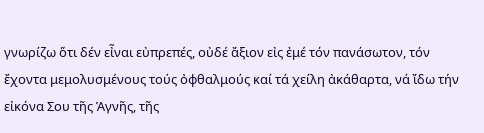γνωρίζω ὅτι δέν εἶναι εὐπρεπές, οὐδέ ἄξιον εἰς ἐμέ τόν πανάσωτον, τόν ἔχοντα μεμολυσμένους τούς ὀφθαλμούς καί τά χείλη ἀκάθαρτα, νά ἴδω τήν εἰκόνα Σου τῆς Ἁγνῆς, τῆς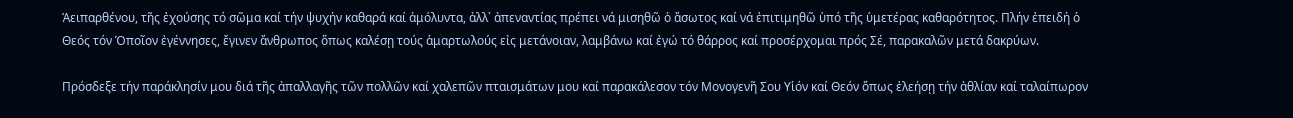Ἀειπαρθένου, τῆς ἐχούσης τό σῶμα καί τήν ψυχήν καθαρά καί ἀμόλυντα, ἀλλ᾽ ἀπεναντίας πρέπει νά μισηθῶ ὁ ἄσωτος καί νά ἐπιτιμηθῶ ὑπό τῆς ὑμετέρας καθαρότητος. Πλήν ἐπειδή ὁ Θεός τόν Ὁποῖον ἐγέννησες, ἔγινεν ἄνθρωπος ὅπως καλέσῃ τούς ἁμαρτωλούς εἰς μετάνοιαν, λαμβάνω καί ἐγώ τό θάρρος καί προσέρχομαι πρός Σέ, παρακαλῶν μετά δακρύων.

Πρόσδεξε τήν παράκλησίν μου διά τῆς ἀπαλλαγῆς τῶν πολλῶν καί χαλεπῶν πταισμάτων μου καί παρακάλεσον τόν Μονογενῆ Σου Υἱόν καί Θεόν ὅπως ἐλεήσῃ τήν ἀθλίαν καί ταλαίπωρον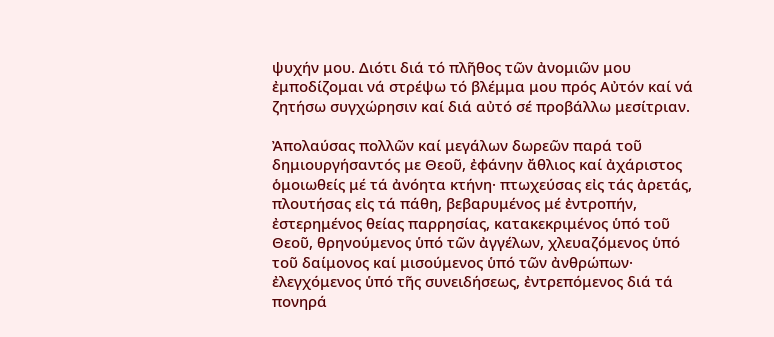ψυχήν μου. Διότι διά τό πλῆθος τῶν ἀνομιῶν μου ἐμποδίζομαι νά στρέψω τό βλέμμα μου πρός Αὐτόν καί νά ζητήσω συγχώρησιν καί διά αὐτό σέ προβάλλω μεσίτριαν.

Ἀπολαύσας πολλῶν καί μεγάλων δωρεῶν παρά τοῦ δημιουργήσαντός με Θεοῦ, ἐφάνην ἄθλιος καί ἀχάριστος ὁμοιωθείς μέ τά ἀνόητα κτήνη· πτωχεύσας εἰς τάς ἀρετάς, πλουτήσας εἰς τά πάθη, βεβαρυμένος μέ ἐντροπήν, ἐστερημένος θείας παρρησίας, κατακεκριμένος ὑπό τοῦ Θεοῦ, θρηνούμενος ὑπό τῶν ἀγγέλων, χλευαζόμενος ὑπό τοῦ δαίμονος καί μισούμενος ὑπό τῶν ἀνθρώπων· ἐλεγχόμενος ὑπό τῆς συνειδήσεως, ἐντρεπόμενος διά τά πονηρά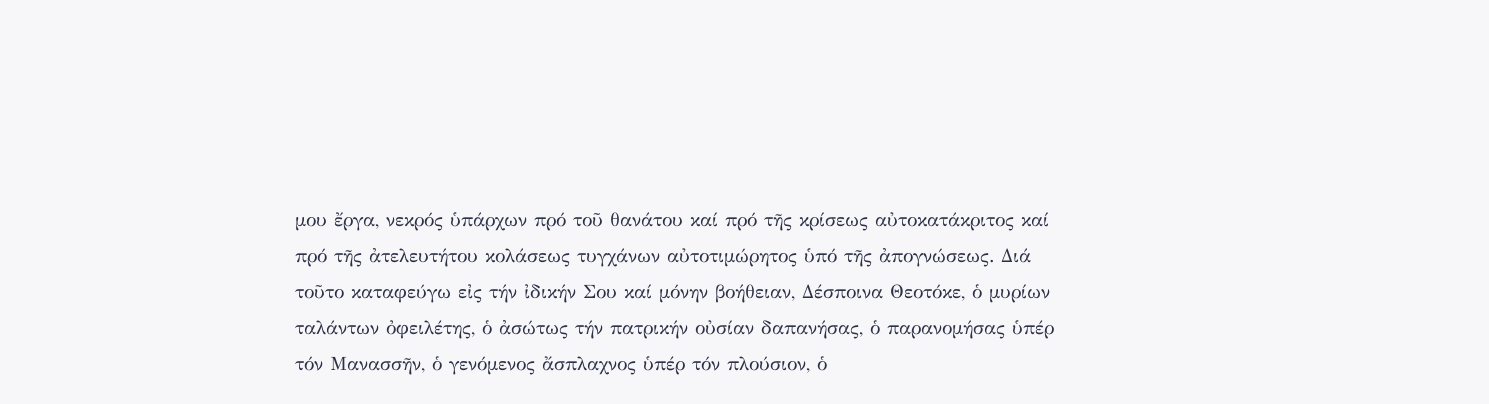μου ἔργα, νεκρός ὑπάρχων πρό τοῦ θανάτου καί πρό τῆς κρίσεως αὐτοκατάκριτος καί πρό τῆς ἀτελευτήτου κολάσεως τυγχάνων αὐτοτιμώρητος ὑπό τῆς ἀπογνώσεως. Διά τοῦτο καταφεύγω εἰς τήν ἰδικήν Σου καί μόνην βοήθειαν, Δέσποινα Θεοτόκε, ὁ μυρίων ταλάντων ὀφειλέτης, ὁ ἀσώτως τήν πατρικήν οὐσίαν δαπανήσας, ὁ παρανομήσας ὑπέρ τόν Μανασσῆν, ὁ γενόμενος ἄσπλαχνος ὑπέρ τόν πλούσιον, ὁ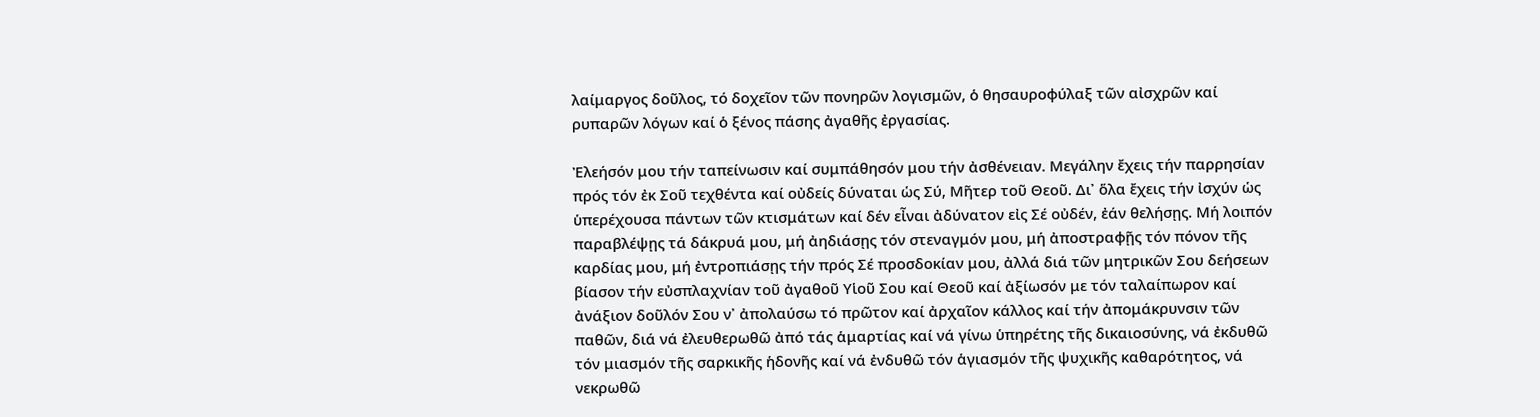λαίμαργος δοῦλος, τό δοχεῖον τῶν πονηρῶν λογισμῶν, ὁ θησαυροφύλαξ τῶν αἰσχρῶν καί ρυπαρῶν λόγων καί ὁ ξένος πάσης ἀγαθῆς ἐργασίας.

Ἐλεήσόν μου τήν ταπείνωσιν καί συμπάθησόν μου τήν ἀσθένειαν. Μεγάλην ἔχεις τήν παρρησίαν πρός τόν ἐκ Σοῦ τεχθέντα καί οὐδείς δύναται ὡς Σύ, Μῆτερ τοῦ Θεοῦ. Δι᾽ ὅλα ἔχεις τήν ἰσχύν ὡς ὑπερέχουσα πάντων τῶν κτισμάτων καί δέν εἶναι ἀδύνατον εἰς Σέ οὐδέν, ἐάν θελήσῃς. Μή λοιπόν παραβλέψῃς τά δάκρυά μου, μή ἀηδιάσῃς τόν στεναγμόν μου, μή ἀποστραφῇς τόν πόνον τῆς καρδίας μου, μή ἐντροπιάσῃς τήν πρός Σέ προσδοκίαν μου, ἀλλά διά τῶν μητρικῶν Σου δεήσεων βίασον τήν εὐσπλαχνίαν τοῦ ἀγαθοῦ Υἱοῦ Σου καί Θεοῦ καί ἀξίωσόν με τόν ταλαίπωρον καί ἀνάξιον δοῦλόν Σου ν᾽ ἀπολαύσω τό πρῶτον καί ἀρχαῖον κάλλος καί τήν ἀπομάκρυνσιν τῶν παθῶν, διά νά ἐλευθερωθῶ ἀπό τάς ἁμαρτίας καί νά γίνω ὑπηρέτης τῆς δικαιοσύνης, νά ἐκδυθῶ τόν μιασμόν τῆς σαρκικῆς ἡδονῆς καί νά ἐνδυθῶ τόν ἁγιασμόν τῆς ψυχικῆς καθαρότητος, νά νεκρωθῶ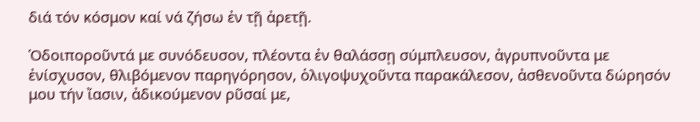διά τόν κόσμον καί νά ζήσω ἐν τῇ ἀρετῇ.

Ὁδοιποροῦντά με συνόδευσον, πλέοντα ἐν θαλάσσῃ σύμπλευσον, ἀγρυπνοῦντα με ἐνίσχυσον, θλιβόμενον παρηγόρησον, ὁλιγοψυχοῦντα παρακάλεσον, ἀσθενοῦντα δώρησόν μου τήν ἴασιν, ἀδικούμενον ρῦσαί με,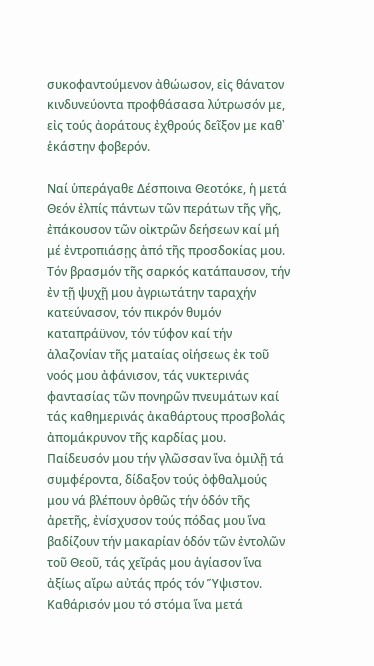συκοφαντούμενον ἀθώωσον, εἰς θάνατον κινδυνεύοντα προφθάσασα λύτρωσόν με, εἰς τούς ἀοράτους ἐχθρούς δεῖξον με καθ᾽ ἑκάστην φοβερόν.

Ναί ὑπεράγαθε Δέσποινα Θεοτόκε, ἡ μετά Θεόν ἐλπίς πάντων τῶν περάτων τῆς γῆς, ἐπάκουσον τῶν οἰκτρῶν δεήσεων καί μή μέ ἐντροπιάσῃς ἀπό τῆς προσδοκίας μου. Τόν βρασμόν τῆς σαρκός κατάπαυσον, τήν ἐν τῇ ψυχῇ μου ἀγριωτάτην ταραχήν κατεύνασον, τόν πικρόν θυμόν καταπράϋνον, τόν τύφον καί τήν ἀλαζονίαν τῆς ματαίας οἰήσεως ἐκ τοῦ νοός μου ἀφάνισον, τάς νυκτερινάς φαντασίας τῶν πονηρῶν πνευμάτων καί τάς καθημερινάς ἀκαθάρτους προσβολάς ἀπομάκρυνον τῆς καρδίας μου. Παίδευσόν μου τήν γλῶσσαν ἵνα ὁμιλῇ τά συμφέροντα, δίδαξον τούς ὀφθαλμούς μου νά βλέπουν ὀρθῶς τήν ὁδόν τῆς ἀρετῆς, ἐνίσχυσον τούς πόδας μου ἵνα βαδίζουν τήν μακαρίαν ὁδόν τῶν ἐντολῶν τοῦ Θεοῦ, τάς χεῖράς μου ἁγίασον ἵνα ἀξίως αἴρω αὐτάς πρός τόν Ὕψιστον. Καθάρισόν μου τό στόμα ἵνα μετά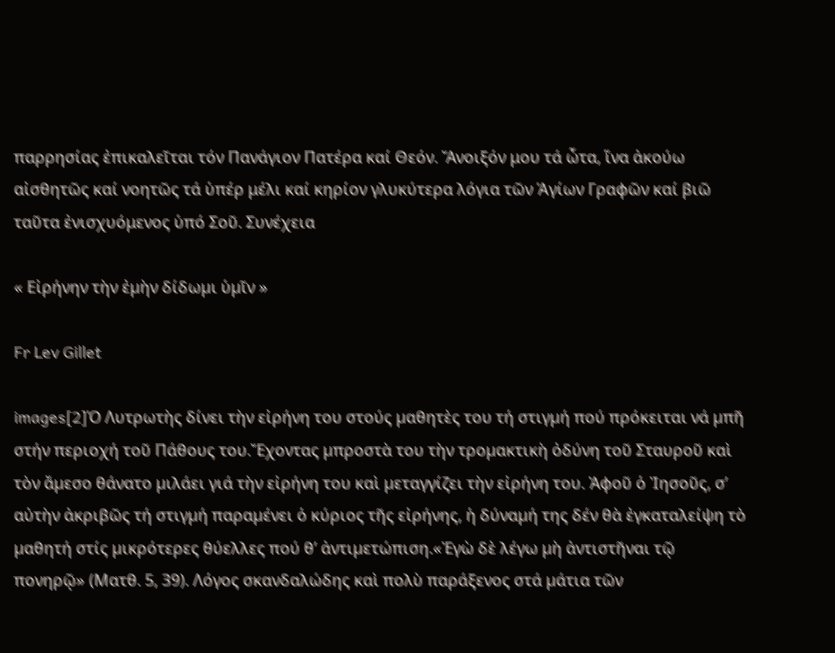παρρησίας ἐπικαλεῖται τόν Πανάγιον Πατέρα καί Θεόν. Ἄνοιξόν μου τά ὦτα, ἵνα ἀκούω αἰσθητῶς καί νοητῶς τά ὑπέρ μέλι καί κηρίον γλυκύτερα λόγια τῶν Ἁγίων Γραφῶν καί βιῶ ταῦτα ἐνισχυόμενος ὑπό Σοῦ. Συνέχεια

« Εἰρήνην τὴν ἐµὴν δίδωµι ὑµῖν »

Fr Lev Gillet

images[2]Ὁ Λυτρωτὴς δίνει τὴν εἰρήνη του στούς µαθητὲς του τή στιγµή πού πρόκειται νά µπῆ στήν περιοχή τοῦ Πάθους του.Ἔχοντας µπροστὰ του τὴν τροµακτικὴ ὀδύνη τοῦ Σταυροῦ καὶ τὸν ἄµεσο θάνατο µιλάει γιά τὴν εἰρήνη του καὶ µεταγγίζει τὴν εἰρήνη του. Ἀφοῦ ὁ Ἰησοῦς, σ’ αὐτὴν ἀκριβῶς τή στιγµή παραµένει ὁ κύριος τῆς εἰρήνης, ἡ δύναµή της δέν θὰ ἐγκαταλείψη τὸ µαθητή στίς µικρότερες θύελλες πού θ’ ἀντιµετώπιση.«Ἐγὼ δὲ λέγω µὴ ἀντιστῆναι τῷ πονηρῷ» (Ματθ. 5, 39). Λόγος σκανδαλώδης καὶ πολὺ παράξενος στά µάτια τῶν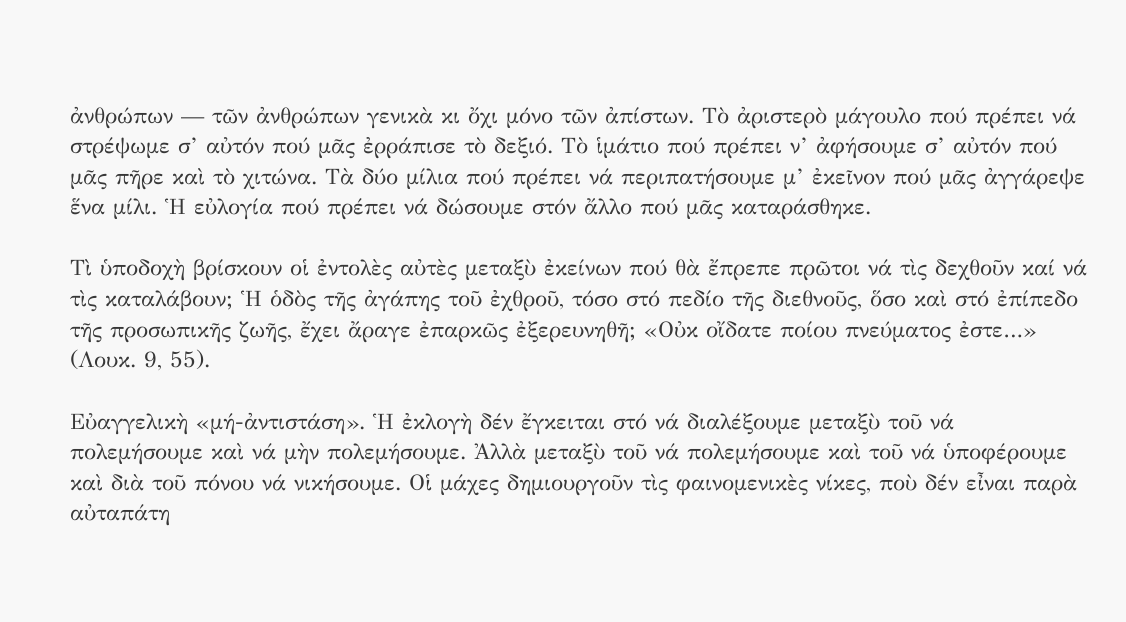ἀνθρώπων — τῶν ἀνθρώπων γενικὰ κι ὄχι µόνο τῶν ἀπίστων. Τὸ ἀριστερὸ µάγουλο πού πρέπει νά στρέψωµε σ’ αὐτόν πού µᾶς ἐρράπισε τὸ δεξιό. Τὸ ἱµάτιο πού πρέπει ν’ ἀφήσουµε σ’ αὐτόν πού µᾶς πῆρε καὶ τὸ χιτώνα. Τὰ δύο µίλια πού πρέπει νά περιπατήσουµε µ’ ἐκεῖνον πού µᾶς ἀγγάρεψε ἕνα µίλι. Ἡ εὐλογία πού πρέπει νά δώσουµε στόν ἄλλο πού µᾶς καταράσθηκε.

Τὶ ὑποδοχὴ βρίσκουν οἱ ἐντολὲς αὐτὲς µεταξὺ ἐκείνων πού θὰ ἔπρεπε πρῶτοι νά τὶς δεχθοῦν καί νά τὶς καταλάβουν; Ἡ ὁδὸς τῆς ἀγάπης τοῦ ἐχθροῦ, τόσο στό πεδίο τῆς διεθνοῦς, ὅσο καὶ στό ἐπίπεδο τῆς προσωπικῆς ζωῆς, ἔχει ἄραγε ἐπαρκῶς ἐξερευνηθῆ; «Οὐκ οἴδατε ποίου πνεύµατος ἐστε…» (Λουκ. 9, 55).

Εὐαγγελικὴ «µή-ἀντιστάση». Ἡ ἐκλογὴ δέν ἔγκειται στό νά διαλέξουµε µεταξὺ τοῦ νά πολεµήσουµε καὶ νά µὴν πολεµήσουµε. Ἀλλὰ µεταξὺ τοῦ νά πολεµήσουµε καὶ τοῦ νά ὑποφέρουµε καὶ διὰ τοῦ πόνου νά νικήσουµε. Οἱ µάχες δηµιουργοῦν τὶς φαινοµενικὲς νίκες, ποὺ δέν εἶναι παρὰ αὐταπάτη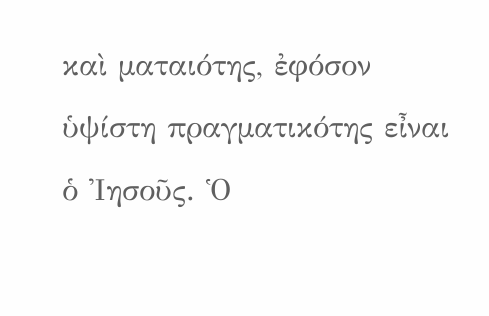καὶ µαταιότης, ἐφόσον ὑψίστη πραγµατικότης εἶναι ὁ Ἰησοῦς. Ὁ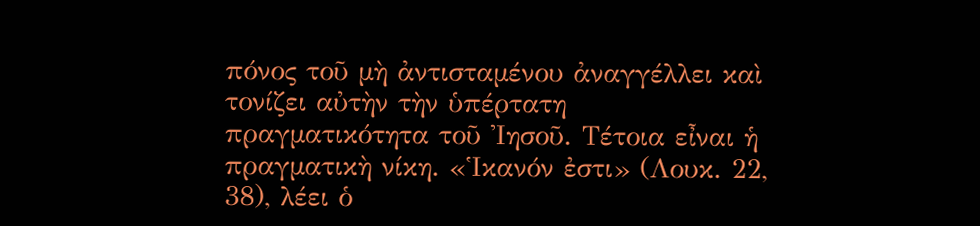πόνος τοῦ µὴ ἀντισταµένου ἀναγγέλλει καὶ τονίζει αὐτὴν τὴν ὑπέρτατη πραγµατικότητα τοῦ Ἰησοῦ. Τέτοια εἶναι ἡ πραγµατικὴ νίκη. «Ἱκανόν ἐστι» (Λουκ. 22, 38), λέει ὁ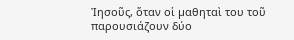Ἰησοῦς, ὅταν οἱ µαθηταὶ του τοῦ παρουσιάζουν δύο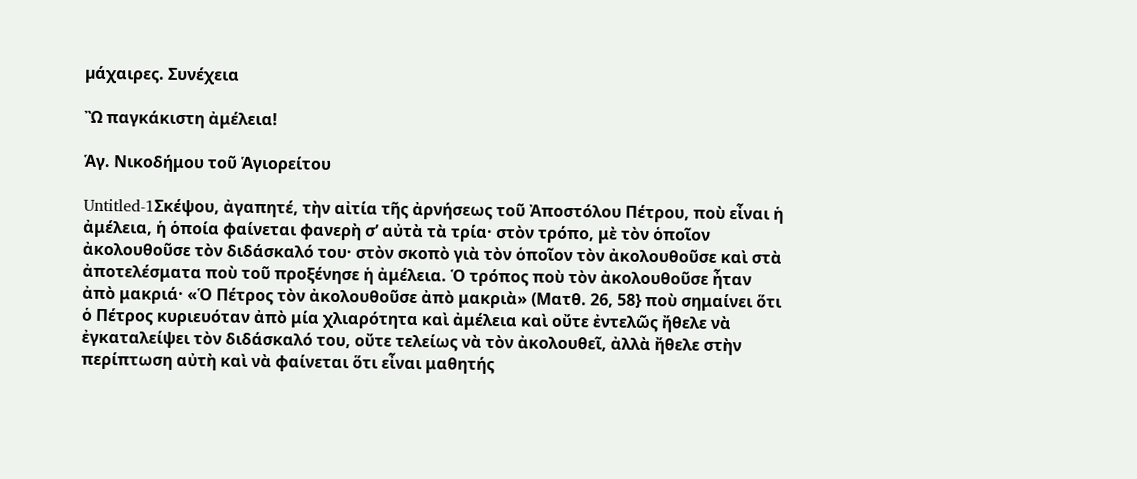µάχαιρες. Συνέχεια

Ὢ παγκάκιστη ἀμέλεια!

Ἁγ. Νικοδήμου τοῦ Ἁγιορείτου

Untitled-1Σκέψου, ἀγαπητέ, τὴν αἰτία τῆς ἀρνήσεως τοῦ Ἀποστόλου Πέτρου, ποὺ εἶναι ἡ ἀμέλεια, ἡ ὁποία φαίνεται φανερὴ σ’ αὐτὰ τὰ τρία· στὸν τρόπο, μὲ τὸν ὁποῖον ἀκολουθοῦσε τὸν διδάσκαλό του· στὸν σκοπὸ γιὰ τὸν ὁποῖον τὸν ἀκολουθοῦσε καὶ στὰ ἀποτελέσματα ποὺ τοῦ προξένησε ἡ ἀμέλεια. Ὁ τρόπος ποὺ τὸν ἀκολουθοῦσε ἦταν ἀπὸ μακριά· «Ὁ Πέτρος τὸν ἀκολουθοῦσε ἀπὸ μακριὰ» (Ματθ. 26, 58} ποὺ σημαίνει ὅτι ὁ Πέτρος κυριευόταν ἀπὸ μία χλιαρότητα καὶ ἀμέλεια καὶ οὔτε ἐντελῶς ἤθελε νὰ ἐγκαταλείψει τὸν διδάσκαλό του, οὔτε τελείως νὰ τὸν ἀκολουθεῖ, ἀλλὰ ἤθελε στὴν περίπτωση αὐτὴ καὶ νὰ φαίνεται ὅτι εἶναι μαθητής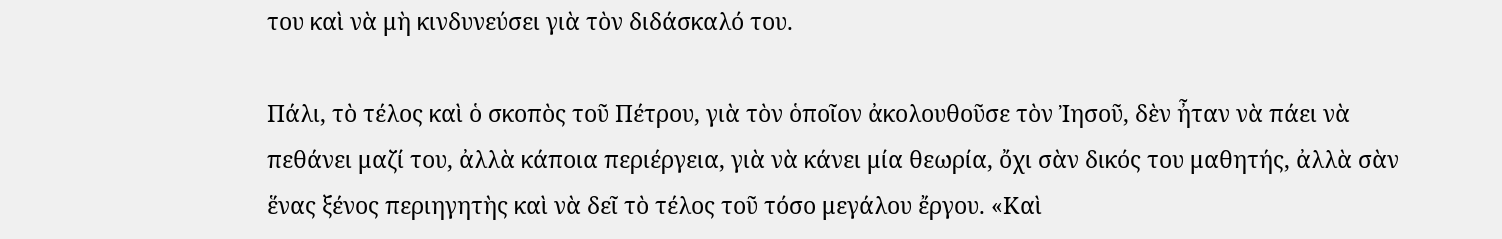του καὶ νὰ μὴ κινδυνεύσει γιὰ τὸν διδάσκαλό του.

Πάλι, τὸ τέλος καὶ ὁ σκοπὸς τοῦ Πέτρου, γιὰ τὸν ὁποῖον ἀκολουθοῦσε τὸν Ἰησοῦ, δὲν ἦταν νὰ πάει νὰ πεθάνει μαζί του, ἀλλὰ κάποια περιέργεια, γιὰ νὰ κάνει μία θεωρία, ὄχι σὰν δικός του μαθητής, ἀλλὰ σὰν ἕνας ξένος περιηγητὴς καὶ νὰ δεῖ τὸ τέλος τοῦ τόσο μεγάλου ἔργου. «Καὶ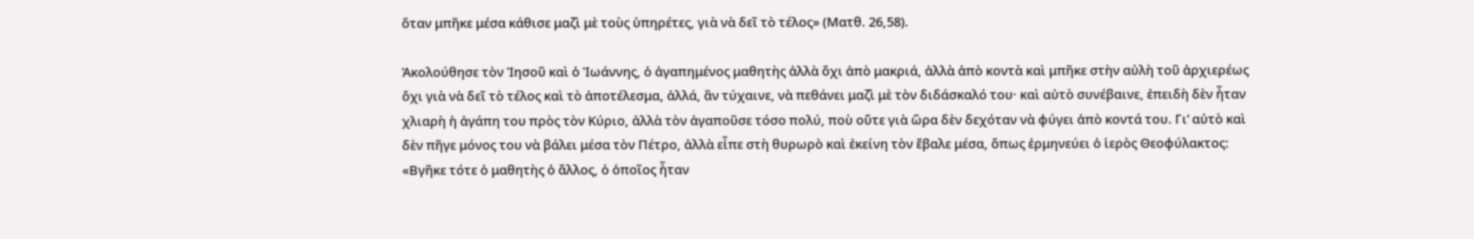ὅταν μπῆκε μέσα κάθισε μαζὶ μὲ τοὺς ὑπηρέτες, γιὰ νὰ δεῖ τὸ τέλος» (Ματθ. 26,58).

Ἀκολούθησε τὸν Ἰησοῦ καὶ ὁ Ἰωάννης, ὁ ἀγαπημένος μαθητὴς ἀλλὰ ὄχι ἀπὸ μακριά, ἀλλὰ ἀπὸ κοντὰ καὶ μπῆκε στὴν αὐλὴ τοῦ ἀρχιερέως ὄχι γιὰ νὰ δεῖ τὸ τέλος καὶ τὸ ἀποτέλεσμα, ἀλλά, ἂν τύχαινε, νὰ πεθάνει μαζὶ μὲ τὸν διδάσκαλό του· καὶ αὐτὸ συνέβαινε, ἐπειδὴ δὲν ἦταν χλιαρὴ ἡ ἀγάπη του πρὸς τὸν Κύριο, ἀλλὰ τὸν ἀγαποῦσε τόσο πολύ, ποὺ οὔτε γιὰ ὥρα δὲν δεχόταν νὰ φύγει ἀπὸ κοντά του. Γι’ αὐτὸ καὶ δὲν πῆγε μόνος του νὰ βάλει μέσα τὸν Πέτρο, ἀλλὰ εἶπε στὴ θυρωρὸ καὶ ἐκείνη τὸν ἔβαλε μέσα, ὅπως ἑρμηνεύει ὁ ἱερὸς Θεοφύλακτος: «Βγῆκε τότε ὁ μαθητὴς ὁ ἄλλος, ὁ ὁποῖος ἦταν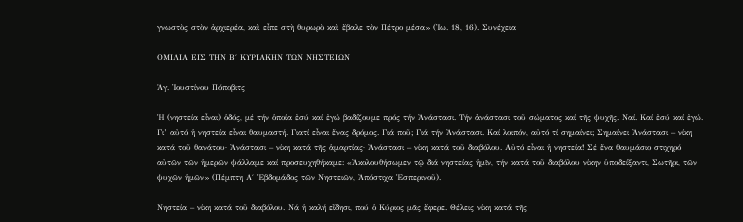γνωστὸς στὸν ἀρχιερέα, καὶ εἶπε στὴ θυρωρὸ καὶ ἔβαλε τὸν Πέτρο μέσα» (Ἰω. 18, 16). Συνέχεια

ΟΜΙΛΙΑ ΕΙΣ ΤΗΝ Β΄ ΚΥΡΙΑΚΗΝ ΤΩΝ ΝΗΣΤΕΙΩΝ

Ἁγ. Ἰουστίνου Πόποβιτς

Ἡ (νηστεία εἶναι) ὁδός, μέ τήν ὁποία ἐσύ καί ἐγώ βαδίζουμε πρός τήν Ἀνάστασι. Τήν ἀνάστασι τοῦ σώματος καί τῆς ψυχῆς. Ναί. Καί ἐσύ καί ἐγώ. Γι’ αὐτό ἡ νηστεία εἶναι θαυμαστή. Γιατί εἶναι ἕνας δρόμος. Γιά ποῦ; Γιά τήν Ἀνάστασι. Καί λοιπόν, αὐτό τί σημαίνει; Σημαίνει Ἀνάστασι – νίκη κατά τοῦ θανάτου· Ἀνάστασι – νίκη κατά τῆς ἁμαρτίας· Ἀνάστασι – νίκη κατά τοῦ διαβόλου. Αὐτό εἶναι ἡ νηστεία! Σέ ἕνα θαυμάσιο στιχηρό αὐτῶν τῶν ἡμερῶν ψάλλαμε καί προσευχηθήκαμε: «Ἀκολουθήσωμεν τῷ διά νηστείας ἡμῖν, τήν κατά τοῦ διαβόλου νίκην ὑποδείξαντι, Σωτῆρι, τῶν ψυχῶν ἡμῶν» (Πέμπτη Α΄ Ἑβδομάδος τῶν Νηστειῶν, Ἀπόστιχα Ἑσπερινοῦ).

Νηστεία – νίκη κατά τοῦ διαβόλου. Νά ἡ καλή εἴδησι, πού ὁ Κύριος μᾶς ἔφερε. Θέλεις νίκη κατά τῆς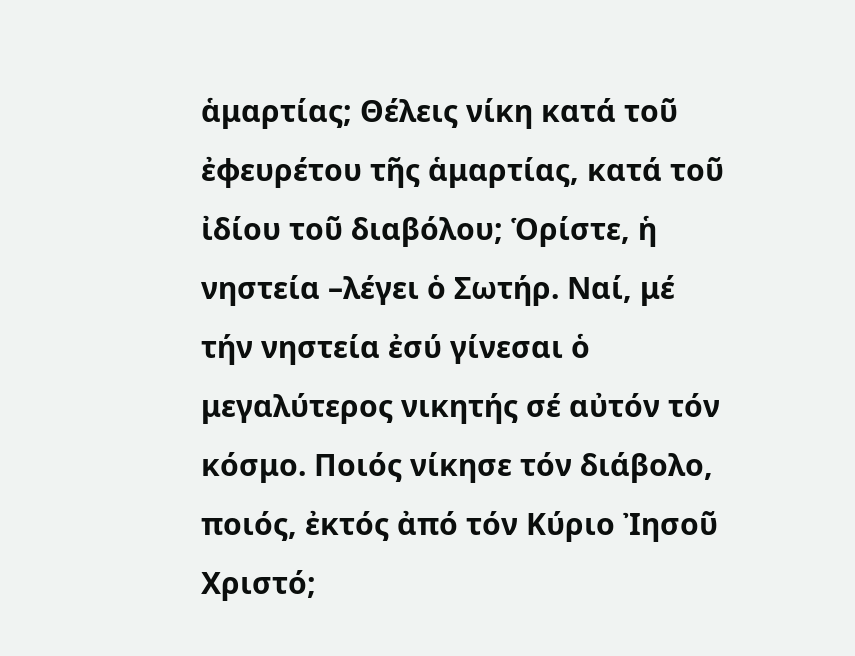ἁμαρτίας; Θέλεις νίκη κατά τοῦ ἐφευρέτου τῆς ἁμαρτίας, κατά τοῦ ἰδίου τοῦ διαβόλου; Ὁρίστε, ἡ νηστεία –λέγει ὁ Σωτήρ. Ναί, μέ τήν νηστεία ἐσύ γίνεσαι ὁ μεγαλύτερος νικητής σέ αὐτόν τόν κόσμο. Ποιός νίκησε τόν διάβολο, ποιός, ἐκτός ἀπό τόν Κύριο Ἰησοῦ Χριστό;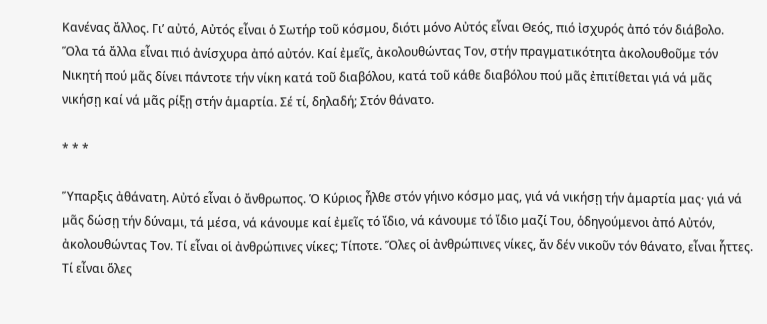Κανένας ἄλλος. Γι’ αὐτό, Αὐτός εἶναι ὁ Σωτήρ τοῦ κόσμου, διότι μόνο Αὐτός εἶναι Θεός, πιό ἰσχυρός ἀπό τόν διάβολο. Ὅλα τά ἄλλα εἶναι πιό ἀνίσχυρα ἀπό αὐτόν. Καί ἐμεῖς, ἀκολουθώντας Τον, στήν πραγματικότητα ἀκολουθοῦμε τόν Νικητή πού μᾶς δίνει πάντοτε τήν νίκη κατά τοῦ διαβόλου, κατά τοῦ κάθε διαβόλου πού μᾶς ἐπιτίθεται γιά νά μᾶς νικήσῃ καί νά μᾶς ρίξῃ στήν ἁμαρτία. Σέ τί, δηλαδή; Στόν θάνατο.

* * *

Ὕπαρξις ἀθάνατη. Αὐτό εἶναι ὁ ἄνθρωπος. Ὁ Κύριος ἦλθε στόν γήινο κόσμο μας, γιά νά νικήσῃ τήν ἁμαρτία μας· γιά νά μᾶς δώσῃ τήν δύναμι, τά μέσα, νά κάνουμε καί ἐμεῖς τό ἴδιο, νά κάνουμε τό ἴδιο μαζί Του, ὁδηγούμενοι ἀπό Αὐτόν, ἀκολουθώντας Τον. Τί εἶναι οἱ ἀνθρώπινες νίκες; Τίποτε. Ὅλες οἱ ἀνθρώπινες νίκες, ἄν δέν νικοῦν τόν θάνατο, εἶναι ἧττες. Τί εἶναι ὅλες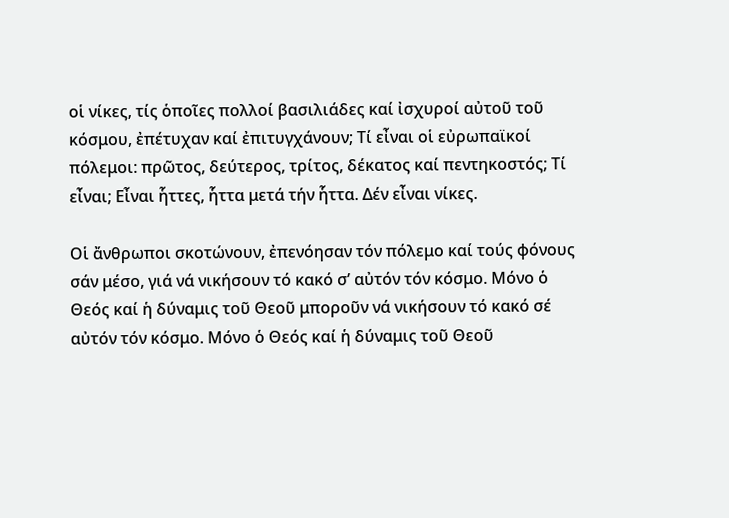οἱ νίκες, τίς ὁποῖες πολλοί βασιλιάδες καί ἰσχυροί αὐτοῦ τοῦ κόσμου, ἐπέτυχαν καί ἐπιτυγχάνουν; Τί εἶναι οἱ εὐρωπαϊκοί πόλεμοι: πρῶτος, δεύτερος, τρίτος, δέκατος καί πεντηκοστός; Τί εἶναι; Εἶναι ἧττες, ἧττα μετά τήν ἧττα. Δέν εἶναι νίκες.

Οἱ ἄνθρωποι σκοτώνουν, ἐπενόησαν τόν πόλεμο καί τούς φόνους σάν μέσο, γιά νά νικήσουν τό κακό σ’ αὐτόν τόν κόσμο. Μόνο ὁ Θεός καί ἡ δύναμις τοῦ Θεοῦ μποροῦν νά νικήσουν τό κακό σέ αὐτόν τόν κόσμο. Μόνο ὁ Θεός καί ἡ δύναμις τοῦ Θεοῦ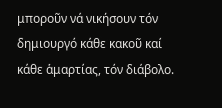μποροῦν νά νικήσουν τόν δημιουργό κάθε κακοῦ καί κάθε ἁμαρτίας, τόν διάβολο.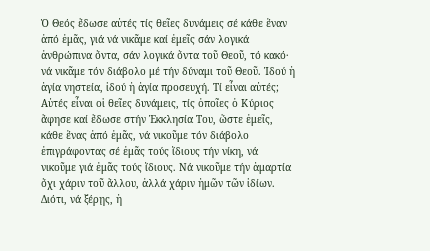Ὁ Θεός ἔδωσε αὐτές τίς θεῖες δυνάμεις σέ κάθε ἕναν ἀπό ἐμᾶς, γιά νά νικᾶμε καί ἐμεῖς σάν λογικά ἀνθρώπινα ὄντα, σάν λογικά ὄντα τοῦ Θεοῦ, τό κακό· νά νικᾶμε τόν διάβολο μέ τήν δύναμι τοῦ Θεοῦ. Ἰδού ἡ ἁγία νηστεία, ἰδού ἡ ἁγία προσευχή. Τί εἶναι αὐτές; Αὐτές εἶναι οἱ θεῖες δυνάμεις, τίς ὁποῖες ὁ Κύριος ἄφησε καί ἔδωσε στήν Ἐκκλησία Του, ὥστε ἐμεῖς, κάθε ἕνας ἀπό ἐμᾶς, νά νικοῦμε τόν διάβολο ἐπιγράφοντας σέ ἐμᾶς τούς ἴδιους τήν νίκη, νά νικοῦμε γιά ἐμᾶς τούς ἴδιους. Νά νικοῦμε τήν ἁμαρτία ὄχι χάριν τοῦ ἄλλου, ἀλλά χάριν ἡμῶν τῶν ἰδίων. Διότι, νά ξέρῃς, ἡ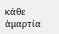κάθε ἁμαρτία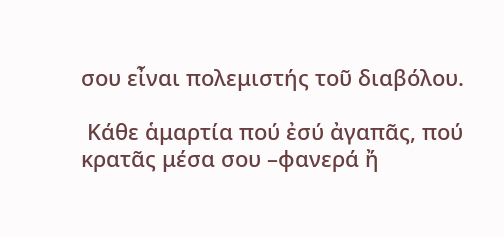σου εἶναι πολεμιστής τοῦ διαβόλου.

 Κάθε ἁμαρτία πού ἐσύ ἀγαπᾶς, πού κρατᾶς μέσα σου –φανερά ἤ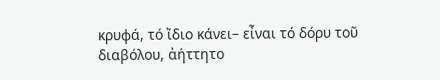κρυφά, τό ἴδιο κάνει– εἶναι τό δόρυ τοῦ διαβόλου, ἀήττητο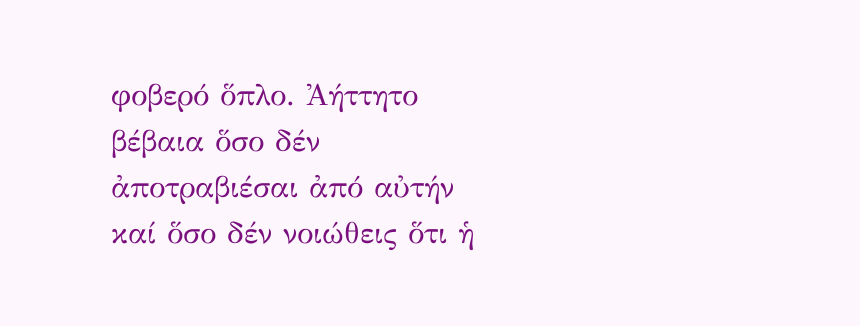φοβερό ὅπλο. Ἀήττητο βέβαια ὅσο δέν ἀποτραβιέσαι ἀπό αὐτήν καί ὅσο δέν νοιώθεις ὅτι ἡ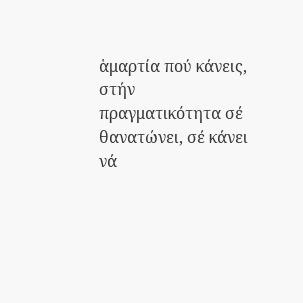ἁμαρτία πού κάνεις, στήν πραγματικότητα σέ θανατώνει, σέ κάνει νά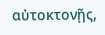αὐτοκτονῇς,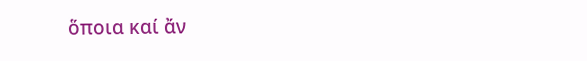ὅποια καί ἄν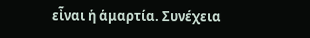εἶναι ἡ ἁμαρτία. Συνέχεια